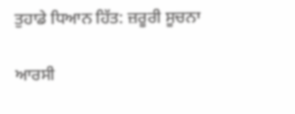ਤੁਹਾਡੇ ਧਿਆਨ ਹਿੱਤ: ਜ਼ਰੂਰੀ ਸੂਚਨਾ

ਆਰਸੀ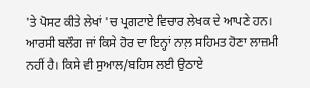'ਤੇ ਪੋਸਟ ਕੀਤੇ ਲੇਖਾਂ 'ਚ ਪ੍ਰਗਟਾਏ ਵਿਚਾਰ ਲੇਖਕ ਦੇ ਆਪਣੇ ਹਨ। ਆਰਸੀ ਬਲੌਗ ਜਾਂ ਕਿਸੇ ਹੋਰ ਦਾ ਇਨ੍ਹਾਂ ਨਾਲ਼ ਸਹਿਮਤ ਹੋਣਾ ਲਾਜ਼ਮੀ ਨਹੀਂ ਹੈ। ਕਿਸੇ ਵੀ ਸੁਆਲ/ਬਹਿਸ ਲਈ ਉਠਾਏ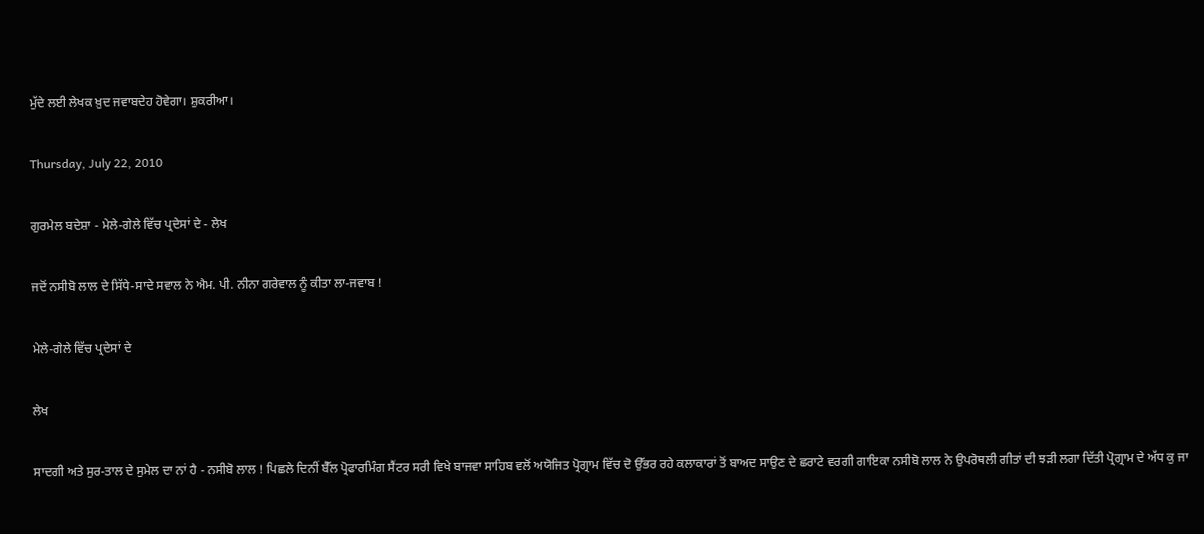ਮੁੱਦੇ ਲਈ ਲੇਖਕ ਖ਼ੁਦ ਜਵਾਬਦੇਹ ਹੋਵੇਗਾ। ਸ਼ੁਕਰੀਆ।

Thursday, July 22, 2010

ਗੁਰਮੇਲ ਬਦੇਸ਼ਾ - ਮੇਲੇ-ਗੇਲੇ ਵਿੱਚ ਪ੍ਰਦੇਸਾਂ ਦੇ - ਲੇਖ

ਜਦੋਂ ਨਸੀਬੋ ਲਾਲ ਦੇ ਸਿੱਧੇ-ਸਾਦੇ ਸਵਾਲ ਨੇ ਐਮ. ਪੀ. ਨੀਨਾ ਗਰੇਵਾਲ ਨੂੰ ਕੀਤਾ ਲਾ-ਜਵਾਬ !

ਮੇਲੇ-ਗੇਲੇ ਵਿੱਚ ਪ੍ਰਦੇਸਾਂ ਦੇ

ਲੇਖ

ਸਾਦਗੀ ਅਤੇ ਸੁਰ-ਤਾਲ ਦੇ ਸੁਮੇਲ ਦਾ ਨਾਂ ਹੈ - ਨਸੀਬੋ ਲਾਲ ! ਪਿਛਲੇ ਦਿਨੀਂ ਬੈੱਲ ਪ੍ਰੋਫਾਰਮਿੰਗ ਸੈਂਟਰ ਸਰੀ ਵਿਖੇ ਬਾਜਵਾ ਸਾਹਿਬ ਵਲੋਂ ਅਯੋਜਿਤ ਪ੍ਰੋਗ੍ਰਾਮ ਵਿੱਚ ਦੋ ਉੱਭਰ ਰਹੇ ਕਲਾਕਾਰਾਂ ਤੋਂ ਬਾਅਦ ਸਾਉਣ ਦੇ ਛਰਾਟੇ ਵਰਗੀ ਗਾਇਕਾ ਨਸੀਬੋ ਲਾਲ ਨੇ ਉਪਰੋਥਲੀ ਗੀਤਾਂ ਦੀ ਝੜੀ ਲਗਾ ਦਿੱਤੀ ਪ੍ਰੋਗ੍ਰਾਮ ਦੇ ਅੱਧ ਕੁ ਜਾ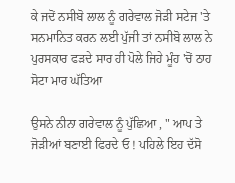ਕੇ ਜਦੋਂ ਨਸੀਬੋ ਲਾਲ ਨੂੰ ਗਰੇਵਾਲ ਜੋੜੀ ਸਟੇਜ 'ਤੇ ਸਨਮਾਨਿਤ ਕਰਨ ਲਈ ਪੁੱਜੀ ਤਾਂ ਨਸੀਬੋ ਲਾਲ ਨੇ ਪੁਰਸਕਾਰ ਫੜਦੇ ਸਾਰ ਹੀ ਪੋਲੇ ਜਿਹੇ ਮੂੰਹ 'ਚੋਂ ਠਾਹ ਸੋਟਾ ਮਾਰ ਘੱਤਿਆ

ਉਸਨੇ ਨੀਨਾ ਗਰੇਵਾਲ ਨੂੰ ਪੁੱਛਿਆ , " ਆਪ ਤੇ ਜੋੜੀਆਂ ਬਣਾਈ ਫਿਰਦੇ ਓ ! ਪਹਿਲੇ ਇਹ ਦੱਸੋ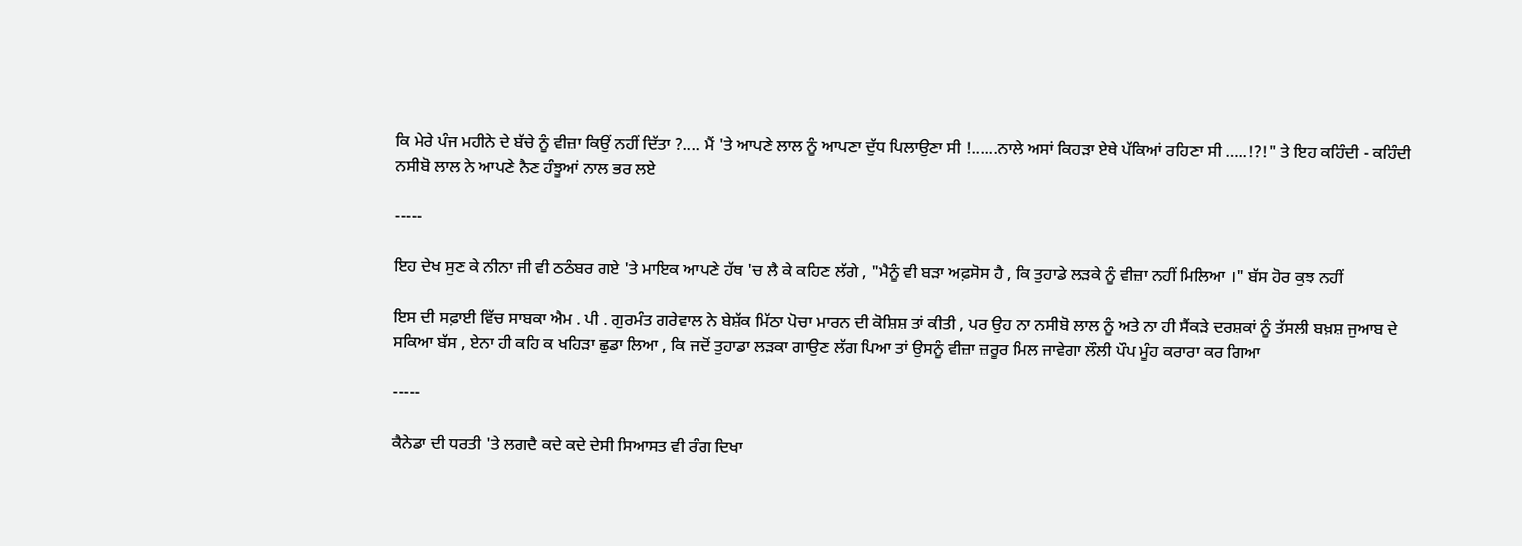ਕਿ ਮੇਰੇ ਪੰਜ ਮਹੀਨੇ ਦੇ ਬੱਚੇ ਨੂੰ ਵੀਜ਼ਾ ਕਿਉਂ ਨਹੀਂ ਦਿੱਤਾ ?.... ਮੈਂ 'ਤੇ ਆਪਣੇ ਲਾਲ ਨੂੰ ਆਪਣਾ ਦੁੱਧ ਪਿਲਾਉਣਾ ਸੀ !......ਨਾਲੇ ਅਸਾਂ ਕਿਹੜਾ ਏਥੇ ਪੱਕਿਆਂ ਰਹਿਣਾ ਸੀ …..!?!" ਤੇ ਇਹ ਕਹਿੰਦੀ - ਕਹਿੰਦੀ ਨਸੀਬੋ ਲਾਲ ਨੇ ਆਪਣੇ ਨੈਣ ਹੰਝੂਆਂ ਨਾਲ ਭਰ ਲਏ

-----

ਇਹ ਦੇਖ ਸੁਣ ਕੇ ਨੀਨਾ ਜੀ ਵੀ ਠਠੰਬਰ ਗਏ 'ਤੇ ਮਾਇਕ ਆਪਣੇ ਹੱਥ 'ਚ ਲੈ ਕੇ ਕਹਿਣ ਲੱਗੇ , "ਮੈਨੂੰ ਵੀ ਬੜਾ ਅਫ਼ਸੋਸ ਹੈ , ਕਿ ਤੁਹਾਡੇ ਲੜਕੇ ਨੂੰ ਵੀਜ਼ਾ ਨਹੀਂ ਮਿਲਿਆ ।" ਬੱਸ ਹੋਰ ਕੁਝ ਨਹੀਂ

ਇਸ ਦੀ ਸਫ਼ਾਈ ਵਿੱਚ ਸਾਬਕਾ ਐਮ . ਪੀ . ਗੁਰਮੰਤ ਗਰੇਵਾਲ ਨੇ ਬੇਸ਼ੱਕ ਮਿੱਠਾ ਪੋਚਾ ਮਾਰਨ ਦੀ ਕੋਸ਼ਿਸ਼ ਤਾਂ ਕੀਤੀ , ਪਰ ਉਹ ਨਾ ਨਸੀਬੋ ਲਾਲ ਨੂੰ ਅਤੇ ਨਾ ਹੀ ਸੈਂਕੜੇ ਦਰਸ਼ਕਾਂ ਨੂੰ ਤੱਸਲੀ ਬਖ਼ਸ਼ ਜੁਆਬ ਦੇ ਸਕਿਆ ਬੱਸ , ਏਨਾ ਹੀ ਕਹਿ ਕ ਖਹਿੜਾ ਛੁਡਾ ਲਿਆ , ਕਿ ਜਦੋਂ ਤੁਹਾਡਾ ਲੜਕਾ ਗਾਉਣ ਲੱਗ ਪਿਆ ਤਾਂ ਉਸਨੂੰ ਵੀਜ਼ਾ ਜ਼ਰੂਰ ਮਿਲ ਜਾਵੇਗਾ ਲੌਲੀ ਪੌਪ ਮੂੰਹ ਕਰਾਰਾ ਕਰ ਗਿਆ

-----

ਕੈਨੇਡਾ ਦੀ ਧਰਤੀ 'ਤੇ ਲਗਦੈ ਕਦੇ ਕਦੇ ਦੇਸੀ ਸਿਆਸਤ ਵੀ ਰੰਗ ਦਿਖਾ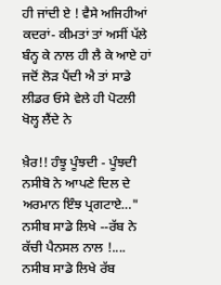ਹੀ ਜਾਂਦੀ ਏ ! ਵੈਸੇ ਅਜਿਹੀਆਂ ਕਦਰਾਂ- ਕੀਮਤਾਂ ਤਾਂ ਅਸੀਂ ਪੱਲੇ ਬੰਨ੍ਹ ਕੇ ਨਾਲ ਹੀ ਲੈ ਕੇ ਆਏ ਹਾਂ ਜਦੋਂ ਲੋੜ ਪੈਂਦੀ ਐ ਤਾਂ ਸਾਡੇ ਲੀਡਰ ਓਸੇ ਵੇਲੇ ਹੀ ਪੋਟਲੀ ਖੋਲ੍ਹ ਲੈਂਦੇ ਨੇ

ਖ਼ੈਰ!! ਹੰਝੂ ਪੂੰਝਦੀ - ਪੂੰਝਦੀ ਨਸੀਬੋ ਨੇ ਆਪਣੇ ਦਿਲ ਦੇ ਅਰਮਾਨ ਇੰਝ ਪ੍ਰਗਟਾਏ…" ਨਸੀਬ ਸਾਡੇ ਲਿਖੇ --ਰੱਬ ਨੇ ਕੱਚੀ ਪੈਨਸਲ ਨਾਲ !.... ਨਸੀਬ ਸਾਡੇ ਲਿਖੇ ਰੱਬ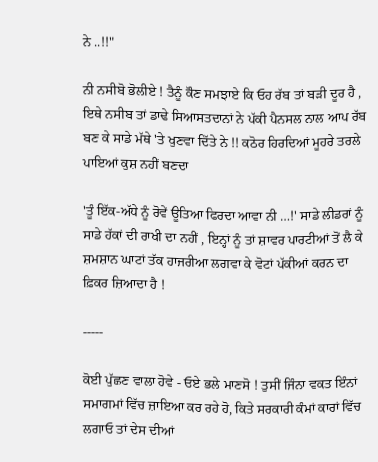ਨੇ ..!!"

ਨੀ ਨਸੀਬੋ ਭੋਲੀਏ ! ਤੈਨੂੰ ਕੌਣ ਸਮਝਾਏ ਕਿ ਓਹ ਰੱਬ ਤਾਂ ਬੜੀ ਦੂਰ ਹੈ , ਇਥੇ ਨਸੀਬ ਤਾਂ ਡਾਢੇ ਸਿਆਸਤਦਾਨਾਂ ਨੇ ਪੱਕੀ ਪੈਨਸਲ ਨਾਲ ਆਪ ਰੱਬ ਬਣ ਕੇ ਸਾਡੇ ਮੱਥੇ 'ਤੇ ਖੁਣਵਾ ਦਿੱਤੇ ਨੇ !! ਕਠੋਰ ਹਿਰਦਿਆਂ ਮੂਹਰੇ ਤਰਲੇ ਪਾਇਆਂ ਕੁਸ਼ ਨਹੀਂ ਬਣਦਾ

'ਤੂੰ ਇੱਕ-ਅੱਧੇ ਨੂੰ ਰੋਵੇਂ ਊਤਿਆ ਫਿਰਦਾ ਆਵਾ ਨੀ …!' ਸਾਡੇ ਲੀਡਰਾਂ ਨੂੰ ਸਾਡੇ ਹੱਕਾਂ ਦੀ ਰਾਖੀ ਦਾ ਨਹੀਂ , ਇਨ੍ਹਾਂ ਨੂੰ ਤਾਂ ਸ਼ਾਵਰ ਪਾਰਟੀਆਂ ਤੋਂ ਲੈ ਕੇ ਸ਼ਮਸ਼ਾਨ ਘਾਟਾਂ ਤੱਕ ਹਾਜਰੀਆ ਲਗਵਾ ਕੇ ਵੋਟਾਂ ਪੱਕੀਆਂ ਕਰਨ ਦਾ ਫ਼ਿਕਰ ਜ਼ਿਆਦਾ ਹੈ !

-----

ਕੋਈ ਪੁੱਛਣ ਵਾਲਾ ਹੋਵੇ - ਓਏ ਭਲੇ ਮਾਣਸੋ ! ਤੁਸੀਂ ਜਿੰਨਾ ਵਕਤ ਇੰਨਾਂ ਸਮਾਗਮਾਂ ਵਿੱਚ ਜ਼ਾਇਆ ਕਰ ਰਹੇ ਹੋ, ਕਿਤੇ ਸਰਕਾਰੀ ਕੰਮਾਂ ਕਾਰਾਂ ਵਿੱਚ ਲਗਾਓ ਤਾਂ ਦੇਸ ਦੀਆਂ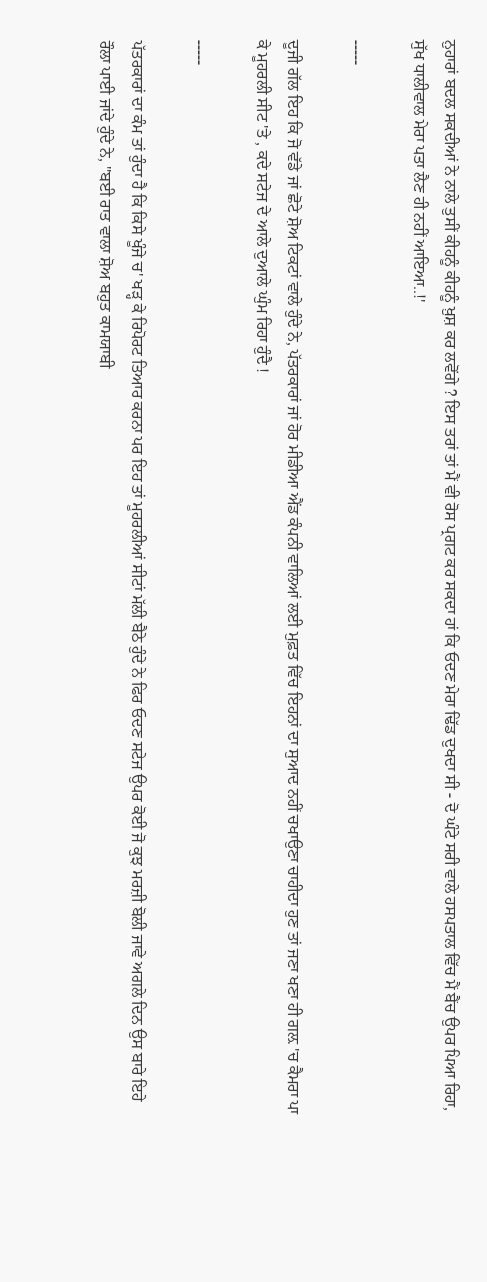ਨੁਹਾਰਾਂ ਬਦਲ ਸਕਦੀਆਂ ਨੇ ਨਾਲੇ ਤੁਸੀਂ ਕੀਹਨੂੰ ਕੀਹਨੂੰ ਖ਼ੁਸ਼ ਕਰ ਲਵੋਂਗੇ ? ਇਸ ਤਰਾਂ ਤਾਂ ਮੈਂ ਵੀ ਰੋਸ ਪ੍ਰਗਟ ਕਰ ਸਕਦਾ ਹਾਂ ਕਿ ਓਦਣ ਮੇਰਾ ਢਿੱਡ ਦੁਖਦਾ ਸੀ - ਦੋ ਘੰਟੇ ਸਰੀ ਵਾਲੇ ਹਸਪਤਾਲ ਵਿੱਚ ਮੈਂ ਬੈਂਚ ਉਪਰ ਪਿਆ ਰਿਹਾ, ਸੁੱਖ ਧਾਲੀਵਾਲ ਮੇਰਾ ਪਤਾ ਲੈਣ ਹੀ ਨਹੀਂ ਆਇਆ..!'

-----

ਦੂਜੀ ਗੱਲ ਇਹ ਕਿ ਜੋ ਵੱਡੇ ਜਾਂ ਛੋਟੇ ਸ਼ੋਅ ਟਿਕਟਾਂ ਵਾਲੇ ਹੁੰਦੇ ਨੇ, ਪੱਤਰਕਾਰਾਂ ਜਾਂ ਹੋਰ ਮੀਡੀਆ ਐਂਡ ਕੰਪਨੀ ਵਾਲਿਆਂ ਲਈ ਮੁਫ਼ਤ ਵਿੱਚ ਇਹਨਾਂ ਦਾ ਸੁਆਦ ਨਹੀਂ ਚਖਾਉਣਾ ਚਾਹੀਦਾ ਹੁਣ ਤਾਂ ਜਣਾ ਖਣਾ ਹੀ ਗਲ਼ 'ਚ ਕੈਮਰਾ ਪਾ ਕੇ ਮੂਹਰਲੀ ਸੀਟ 'ਤੇ , ਕਦੇ ਸਟੇਜ ਦੇ ਆਲੇ ਦੁਆਲੇ ਘੁੰਮ ਰਿਹਾ ਹੁੰਦੈ !

-----

ਪੱਤਰਕਾਰਾਂ ਦਾ ਕੰਮ ਤਾਂ ਹੁੰਦਾ ਹੈ ਕਿ ਕਿਸੇ ਖੂੰਜੇ ਚ' ਖੜ੍ਹ ਕੇ ਰਿਪੋਰਟ ਤਿਆਰ ਕਰਨਾ ਪਰ ਇਹ ਤਾਂ ਮੂਹਰਲੀਆਂ ਸੀਟਾਂ ਮੱਲੀ ਬੈਠੇ ਹੁੰਦੇ ਨੇ ਫਿਰ ਓਦਣ ਸਟੇਜ ਉਪਰ ਕੋਈ ਜੋ ਕੁਝ ਮਰਜ਼ੀ ਬੋਲੀ ਜਾਵੇ ਅਗਲੇ ਦਿਨ ਉਸ ਬਾਰੇ ਇਹੇ ਰੌਲਾ ਪਾਈ ਜਾਂਦੇ ਹੁੰਦੇ ਨੇ, "ਬਈ ਰਾਤ ਵਾਲਾ ਸ਼ੋਅ ਬਹੁਤ ਕਾਮਯਾਬੀ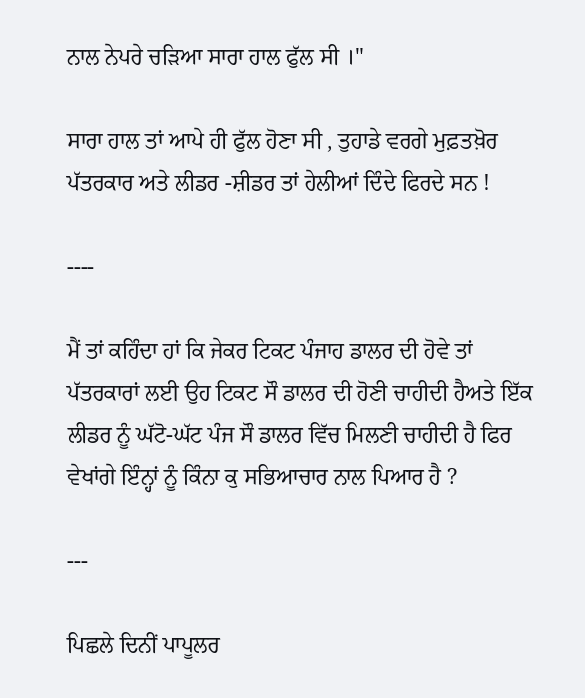ਨਾਲ ਨੇਪਰੇ ਚੜਿਆ ਸਾਰਾ ਹਾਲ ਫੁੱਲ ਸੀ ।"

ਸਾਰਾ ਹਾਲ ਤਾਂ ਆਪੇ ਹੀ ਫੁੱਲ ਹੋਣਾ ਸੀ , ਤੁਹਾਡੇ ਵਰਗੇ ਮੁਫ਼ਤਖ਼ੋਰ ਪੱਤਰਕਾਰ ਅਤੇ ਲੀਡਰ -ਸ਼ੀਡਰ ਤਾਂ ਹੇਲੀਆਂ ਦਿੰਦੇ ਫਿਰਦੇ ਸਨ !

----

ਮੈਂ ਤਾਂ ਕਹਿੰਦਾ ਹਾਂ ਕਿ ਜੇਕਰ ਟਿਕਟ ਪੰਜਾਹ ਡਾਲਰ ਦੀ ਹੋਵੇ ਤਾਂ ਪੱਤਰਕਾਰਾਂ ਲਈ ਉਹ ਟਿਕਟ ਸੌ ਡਾਲਰ ਦੀ ਹੋਣੀ ਚਾਹੀਦੀ ਹੈਅਤੇ ਇੱਕ ਲੀਡਰ ਨੂੰ ਘੱਟੋ-ਘੱਟ ਪੰਜ ਸੌ ਡਾਲਰ ਵਿੱਚ ਮਿਲਣੀ ਚਾਹੀਦੀ ਹੈ ਫਿਰ ਵੇਖਾਂਗੇ ਇੰਨ੍ਹਾਂ ਨੂੰ ਕਿੰਨਾ ਕੁ ਸਭਿਆਚਾਰ ਨਾਲ ਪਿਆਰ ਹੈ ?

---

ਪਿਛਲੇ ਦਿਨੀਂ ਪਾਪੂਲਰ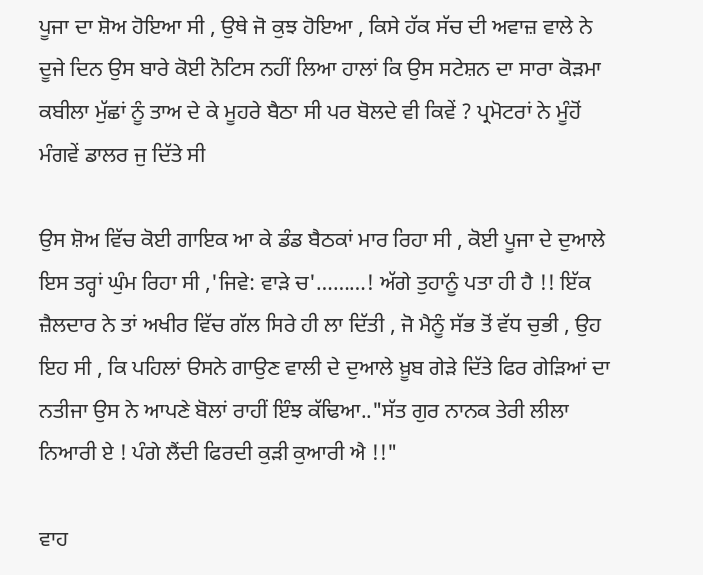ਪੂਜਾ ਦਾ ਸ਼ੋਅ ਹੋਇਆ ਸੀ , ਉਥੇ ਜੋ ਕੁਝ ਹੋਇਆ , ਕਿਸੇ ਹੱਕ ਸੱਚ ਦੀ ਅਵਾਜ਼ ਵਾਲੇ ਨੇ ਦੂਜੇ ਦਿਨ ਉਸ ਬਾਰੇ ਕੋਈ ਨੋਟਿਸ ਨਹੀਂ ਲਿਆ ਹਾਲਾਂ ਕਿ ਉਸ ਸਟੇਸ਼ਨ ਦਾ ਸਾਰਾ ਕੋੜਮਾ ਕਬੀਲਾ ਮੁੱਛਾਂ ਨੂੰ ਤਾਅ ਦੇ ਕੇ ਮੂਹਰੇ ਬੈਠਾ ਸੀ ਪਰ ਬੋਲਦੇ ਵੀ ਕਿਵੇਂ ? ਪ੍ਰਮੋਟਰਾਂ ਨੇ ਮੂੰਹੋਂ ਮੰਗਵੇਂ ਡਾਲਰ ਜੁ ਦਿੱਤੇ ਸੀ

ਉਸ ਸ਼ੋਅ ਵਿੱਚ ਕੋਈ ਗਾਇਕ ਆ ਕੇ ਡੰਡ ਬੈਠਕਾਂ ਮਾਰ ਰਿਹਾ ਸੀ , ਕੋਈ ਪੂਜਾ ਦੇ ਦੁਆਲੇ ਇਸ ਤਰ੍ਹਾਂ ਘੁੰਮ ਰਿਹਾ ਸੀ ,'ਜਿਵੇ: ਵਾੜੇ ਚ'………! ਅੱਗੇ ਤੁਹਾਨੂੰ ਪਤਾ ਹੀ ਹੈ !! ਇੱਕ ਜ਼ੈਲਦਾਰ ਨੇ ਤਾਂ ਅਖੀਰ ਵਿੱਚ ਗੱਲ ਸਿਰੇ ਹੀ ਲਾ ਦਿੱਤੀ , ਜੋ ਮੈਨੂੰ ਸੱਭ ਤੋਂ ਵੱਧ ਚੁਭੀ , ਉਹ ਇਹ ਸੀ , ਕਿ ਪਹਿਲਾਂ ੳਸਨੇ ਗਾਉਣ ਵਾਲੀ ਦੇ ਦੁਆਲੇ ਖ਼ੂਬ ਗੇੜੇ ਦਿੱਤੇ ਫਿਰ ਗੇੜਿਆਂ ਦਾ ਨਤੀਜਾ ਉਸ ਨੇ ਆਪਣੇ ਬੋਲਾਂ ਰਾਹੀਂ ਇੰਝ ਕੱਢਿਆ.."ਸੱਤ ਗੁਰ ਨਾਨਕ ਤੇਰੀ ਲੀਲਾ ਨਿਆਰੀ ਏ ! ਪੰਗੇ ਲੈਂਦੀ ਫਿਰਦੀ ਕੁੜੀ ਕੁਆਰੀ ਐ !!"

ਵਾਹ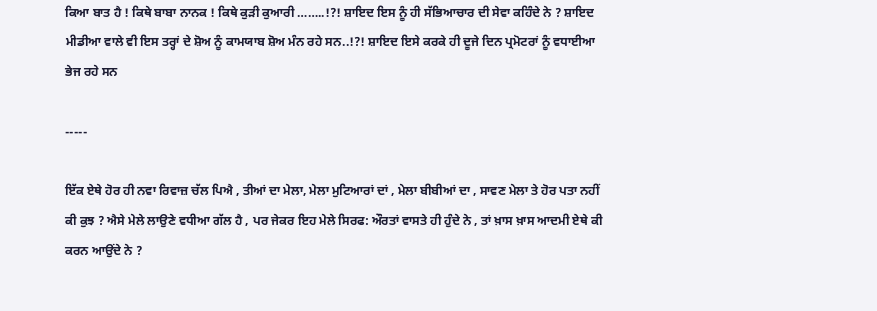ਕਿਆ ਬਾਤ ਹੈ ! ਕਿਥੇ ਬਾਬਾ ਨਾਨਕ ! ਕਿਥੇ ਕੁੜੀ ਕੁਆਰੀ ……..!?! ਸ਼ਾਇਦ ਇਸ ਨੂੰ ਹੀ ਸੱਭਿਆਚਾਰ ਦੀ ਸੇਵਾ ਕਹਿੰਦੇ ਨੇ ? ਸ਼ਾਇਦ ਮੀਡੀਆ ਵਾਲੇ ਵੀ ਇਸ ਤਰ੍ਹਾਂ ਦੇ ਸ਼ੋਅ ਨੂੰ ਕਾਮਯਾਬ ਸ਼ੋਅ ਮੰਨ ਰਹੇ ਸਨ..!?! ਸ਼ਾਇਦ ਇਸੇ ਕਰਕੇ ਹੀ ਦੂਜੇ ਦਿਨ ਪ੍ਰਮੋਟਰਾਂ ਨੂੰ ਵਧਾਈਆ ਭੇਜ ਰਹੇ ਸਨ

-----

ਇੱਕ ਏਥੇ ਹੋਰ ਹੀ ਨਵਾ ਰਿਵਾਜ਼ ਚੱਲ ਪਿਐ , ਤੀਆਂ ਦਾ ਮੇਲਾ, ਮੇਲਾ ਮੁਟਿਆਰਾਂ ਦਾਂ , ਮੇਲਾ ਬੀਬੀਆਂ ਦਾ , ਸਾਵਣ ਮੇਲਾ ਤੇ ਹੋਰ ਪਤਾ ਨਹੀਂ ਕੀ ਕੁਝ ? ਐਸੇ ਮੇਲੇ ਲਾਉਣੇ ਵਧੀਆ ਗੱਲ ਹੈ , ਪਰ ਜੇਕਰ ਇਹ ਮੇਲੇ ਸਿਰਫ: ਔਰਤਾਂ ਵਾਸਤੇ ਹੀ ਹੁੰਦੇ ਨੇ , ਤਾਂ ਖ਼ਾਸ ਖ਼ਾਸ ਆਦਮੀ ਏਥੇ ਕੀ ਕਰਨ ਆਉਂਦੇ ਨੇ ?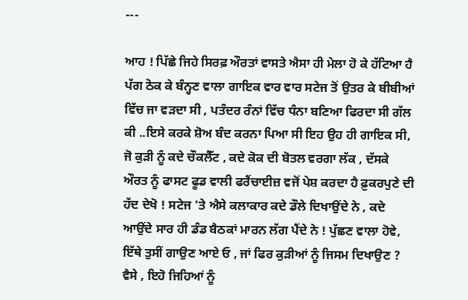---

ਆਹ ! ਪਿੱਛੇ ਜਿਹੇ ਸਿਰਫ਼ ਔਰਤਾਂ ਵਾਸਤੇ ਐਸਾ ਹੀ ਮੇਲਾ ਹੋ ਕੇ ਹੱਟਿਆ ਹੈ ਪੱਗ ਠੋਕ ਕੇ ਬੰਨ੍ਹਣ ਵਾਲਾ ਗਾਇਕ ਵਾਰ ਵਾਰ ਸਟੇਜ ਤੋਂ ਉਤਰ ਕੇ ਬੀਬੀਆਂ ਵਿੱਚ ਜਾ ਵੜਦਾ ਸੀ , ਪਤੰਦਰ ਰੰਨਾਂ ਵਿੱਚ ਧੰਨਾ ਬਣਿਆ ਫਿਰਦਾ ਸੀ ਗੱਲ ਕੀ ..ਇਸੇ ਕਰਕੇ ਸ਼ੋਅ ਬੰਦ ਕਰਨਾ ਪਿਆ ਸੀ ਇਹ ਉਹ ਹੀ ਗਾਇਕ ਸੀ, ਜੋ ਕੁੜੀ ਨੂੰ ਕਦੇ ਚੌਕਲੈੱਟ , ਕਦੇ ਕੋਕ ਦੀ ਬੋਤਲ ਵਰਗਾ ਲੱਕ , ਦੱਸਕੇ ਔਰਤ ਨੂੰ ਫਾਸਟ ਫੂਡ ਵਾਲੀ ਫਰੈਂਚਾਈਜ਼ ਵਜੋਂ ਪੇਸ਼ ਕਰਦਾ ਹੈ ਫ਼ੁਕਰਪੁਣੇ ਦੀ ਹੱਦ ਦੇਖੋ ! ਸਟੇਜ 'ਤੇ ਐਸੇ ਕਲਾਕਾਰ ਕਦੇ ਡੌਲੇ ਦਿਖਾਉਂਦੇ ਨੇ , ਕਦੇ ਆਉਂਦੇ ਸਾਰ ਹੀ ਡੰਡ ਬੈਠਕਾਂ ਮਾਰਨ ਲੱਗ ਪੈਂਦੇ ਨੇ ! ਪੁੱਛਣ ਵਾਲਾ ਹੋਵੇ, ਇੱਥੇ ਤੁਸੀਂ ਗਾਉਣ ਆਏ ਓ , ਜਾਂ ਫਿਰ ਕੁੜੀਆਂ ਨੂੰ ਜਿਸਮ ਦਿਖਾਉਣ ? ਵੈਸੇ , ਇਹੋ ਜਿਹਿਆਂ ਨੂੰ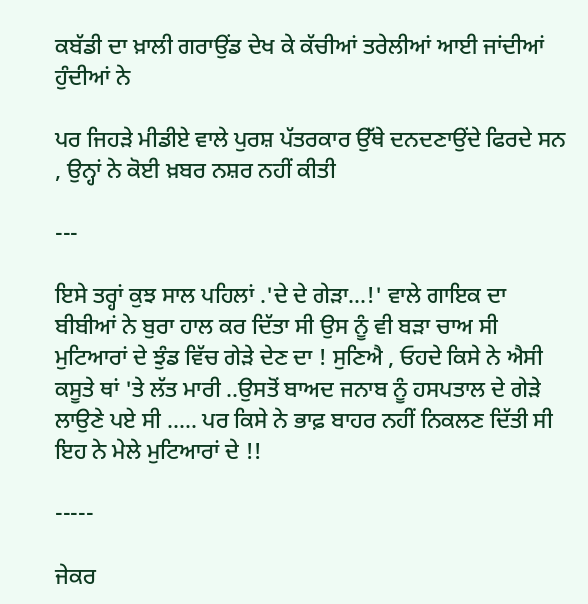ਕਬੱਡੀ ਦਾ ਖ਼ਾਲੀ ਗਰਾਉਂਡ ਦੇਖ ਕੇ ਕੱਚੀਆਂ ਤਰੇਲੀਆਂ ਆਈ ਜਾਂਦੀਆਂ ਹੁੰਦੀਆਂ ਨੇ

ਪਰ ਜਿਹੜੇ ਮੀਡੀਏ ਵਾਲੇ ਪੁਰਸ਼ ਪੱਤਰਕਾਰ ਉੱਥੇ ਦਨਦਣਾਉਂਦੇ ਫਿਰਦੇ ਸਨ , ਉਨ੍ਹਾਂ ਨੇ ਕੋਈ ਖ਼ਬਰ ਨਸ਼ਰ ਨਹੀਂ ਕੀਤੀ

---

ਇਸੇ ਤਰ੍ਹਾਂ ਕੁਝ ਸਾਲ ਪਹਿਲਾਂ .'ਦੇ ਦੇ ਗੇੜਾ…!' ਵਾਲੇ ਗਾਇਕ ਦਾ ਬੀਬੀਆਂ ਨੇ ਬੁਰਾ ਹਾਲ ਕਰ ਦਿੱਤਾ ਸੀ ਉਸ ਨੂੰ ਵੀ ਬੜਾ ਚਾਅ ਸੀ ਮੁਟਿਆਰਾਂ ਦੇ ਝੁੰਡ ਵਿੱਚ ਗੇੜੇ ਦੇਣ ਦਾ ! ਸੁਣਿਐ , ਓਹਦੇ ਕਿਸੇ ਨੇ ਐਸੀ ਕਸੂਤੇ ਥਾਂ 'ਤੇ ਲੱਤ ਮਾਰੀ ..ਉਸਤੋਂ ਬਾਅਦ ਜਨਾਬ ਨੂੰ ਹਸਪਤਾਲ ਦੇ ਗੇੜੇ ਲਾਉਣੇ ਪਏ ਸੀ ….. ਪਰ ਕਿਸੇ ਨੇ ਭਾਫ਼ ਬਾਹਰ ਨਹੀਂ ਨਿਕਲਣ ਦਿੱਤੀ ਸੀ ਇਹ ਨੇ ਮੇਲੇ ਮੁਟਿਆਰਾਂ ਦੇ !!

-----

ਜੇਕਰ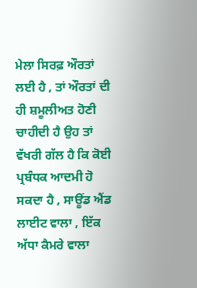ਮੇਲਾ ਸਿਰਫ਼ ਔਰਤਾਂ ਲਈ ਹੈ , ਤਾਂ ਔਰਤਾਂ ਦੀ ਹੀ ਸ਼ਮੂਲੀਅਤ ਹੋਣੀ ਚਾਹੀਦੀ ਹੈ ਉਹ ਤਾਂ ਵੱਖਰੀ ਗੱਲ ਹੈ ਕਿ ਕੋਈ ਪ੍ਰਬੰਧਕ ਆਦਮੀ ਹੋ ਸਕਦਾ ਹੈ , ਸਾਊਂਡ ਐਂਡ ਲਾਈਟ ਵਾਲਾ , ਇੱਕ ਅੱਧਾ ਕੈਮਰੇ ਵਾਲਾ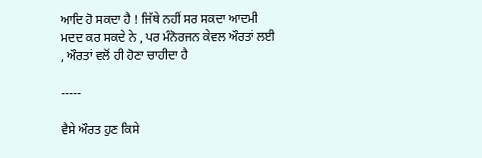ਆਦਿ ਹੋ ਸਕਦਾ ਹੈ ! ਜਿੱਥੇ ਨਹੀਂ ਸਰ ਸਕਦਾ ਆਦਮੀ ਮਦਦ ਕਰ ਸਕਦੇ ਨੇ , ਪਰ ਮੰਨੋਰਜਨ ਕੇਵਲ ਔਰਤਾਂ ਲਈ , ਔਰਤਾਂ ਵਲੋਂ ਹੀ ਹੋਣਾ ਚਾਹੀਦਾ ਹੈ

-----

ਵੈਸੇ ਔਰਤ ਹੁਣ ਕਿਸੇ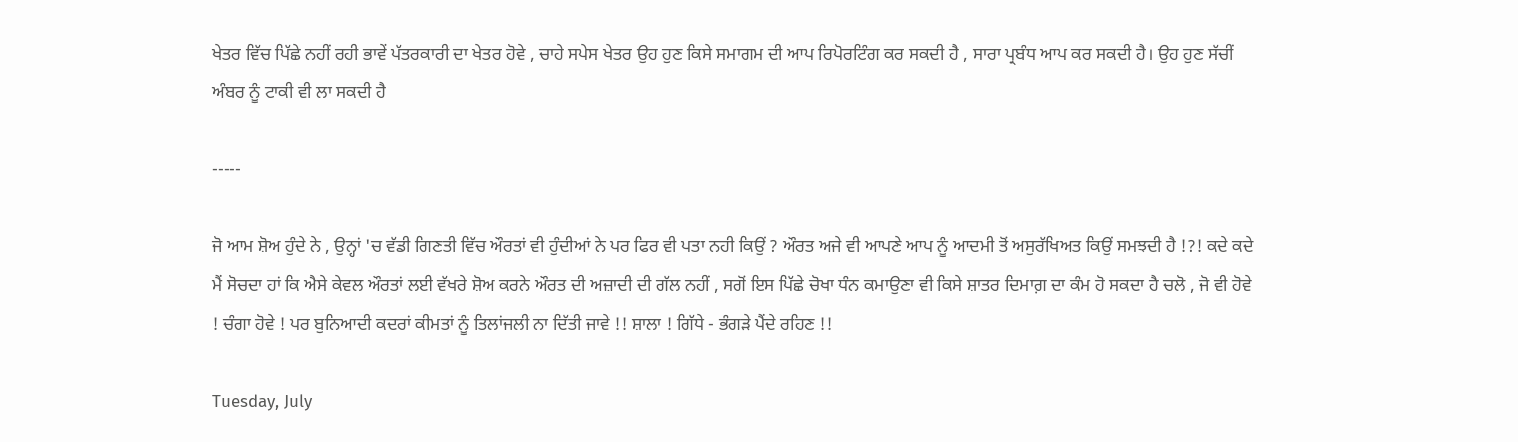ਖੇਤਰ ਵਿੱਚ ਪਿੱਛੇ ਨਹੀਂ ਰਹੀ ਭਾਵੇਂ ਪੱਤਰਕਾਰੀ ਦਾ ਖੇਤਰ ਹੋਵੇ , ਚਾਹੇ ਸਪੇਸ ਖੇਤਰ ਉਹ ਹੁਣ ਕਿਸੇ ਸਮਾਗਮ ਦੀ ਆਪ ਰਿਪੋਰਟਿੰਗ ਕਰ ਸਕਦੀ ਹੈ , ਸਾਰਾ ਪ੍ਰਬੰਧ ਆਪ ਕਰ ਸਕਦੀ ਹੈ। ਉਹ ਹੁਣ ਸੱਚੀਂ ਅੰਬਰ ਨੂੰ ਟਾਕੀ ਵੀ ਲਾ ਸਕਦੀ ਹੈ

-----

ਜੋ ਆਮ ਸ਼ੋਅ ਹੁੰਦੇ ਨੇ , ਉਨ੍ਹਾਂ 'ਚ ਵੱਡੀ ਗਿਣਤੀ ਵਿੱਚ ਔਰਤਾਂ ਵੀ ਹੁੰਦੀਆਂ ਨੇ ਪਰ ਫਿਰ ਵੀ ਪਤਾ ਨਹੀ ਕਿਉਂ ? ਔਰਤ ਅਜੇ ਵੀ ਆਪਣੇ ਆਪ ਨੂੰ ਆਦਮੀ ਤੋਂ ਅਸੁਰੱਖਿਅਤ ਕਿਉਂ ਸਮਝਦੀ ਹੈ !?! ਕਦੇ ਕਦੇ ਮੈਂ ਸੋਚਦਾ ਹਾਂ ਕਿ ਐਸੇ ਕੇਵਲ ਔਰਤਾਂ ਲਈ ਵੱਖਰੇ ਸ਼ੋਅ ਕਰਨੇ ਔਰਤ ਦੀ ਅਜ਼ਾਦੀ ਦੀ ਗੱਲ ਨਹੀਂ , ਸਗੋਂ ਇਸ ਪਿੱਛੇ ਚੋਖਾ ਧੰਨ ਕਮਾਉਣਾ ਵੀ ਕਿਸੇ ਸ਼ਾਤਰ ਦਿਮਾਗ਼ ਦਾ ਕੰਮ ਹੋ ਸਕਦਾ ਹੈ ਚਲੋ , ਜੋ ਵੀ ਹੋਵੇ ! ਚੰਗਾ ਹੋਵੇ ! ਪਰ ਬੁਨਿਆਦੀ ਕਦਰਾਂ ਕੀਮਤਾਂ ਨੂੰ ਤਿਲਾਂਜਲੀ ਨਾ ਦਿੱਤੀ ਜਾਵੇ !! ਸ਼ਾਲਾ ! ਗਿੱਧੇ - ਭੰਗੜੇ ਪੈਂਦੇ ਰਹਿਣ !!

Tuesday, July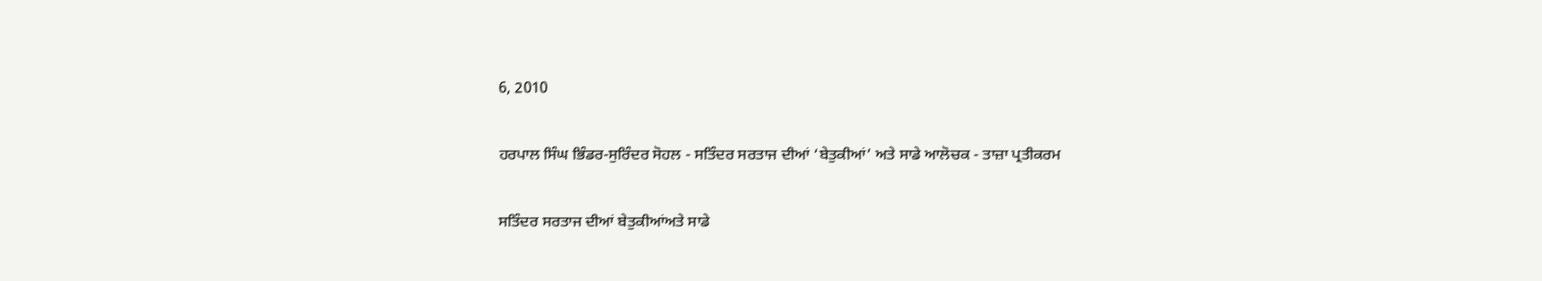6, 2010

ਹਰਪਾਲ ਸਿੰਘ ਭਿੰਡਰ-ਸੁਰਿੰਦਰ ਸੋਹਲ - ਸਤਿੰਦਰ ਸਰਤਾਜ ਦੀਆਂ ‘ਬੇਤੁਕੀਆਂ’ ਅਤੇ ਸਾਡੇ ਆਲੋਚਕ - ਤਾਜ਼ਾ ਪ੍ਰਤੀਕਰਮ

ਸਤਿੰਦਰ ਸਰਤਾਜ ਦੀਆਂ ਬੇਤੁਕੀਆਂਅਤੇ ਸਾਡੇ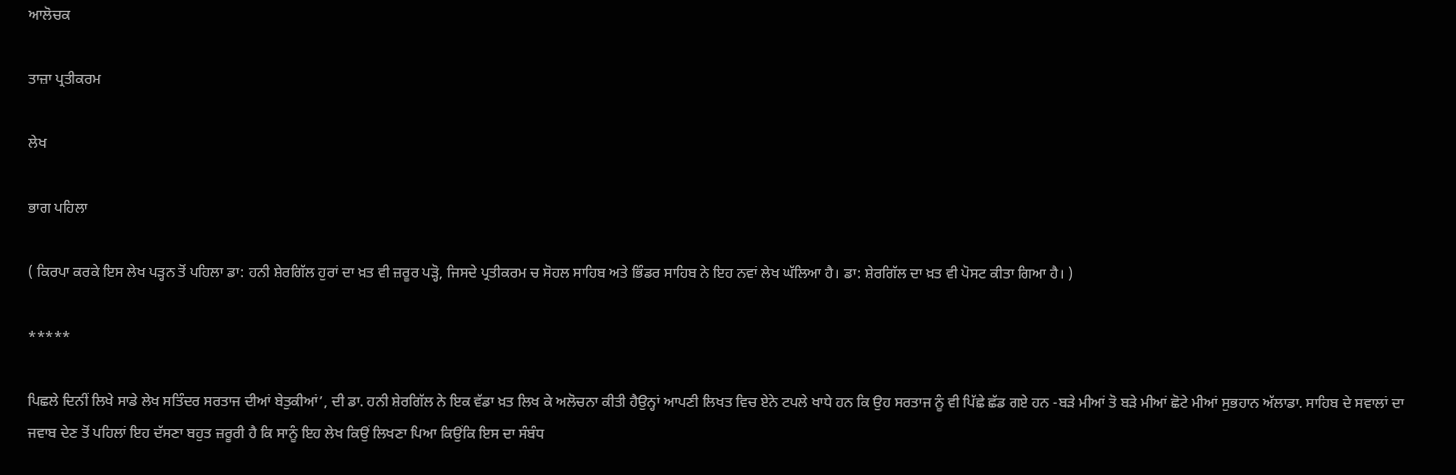ਆਲੋਚਕ

ਤਾਜ਼ਾ ਪ੍ਰਤੀਕਰਮ

ਲੇਖ

ਭਾਗ ਪਹਿਲਾ

( ਕਿਰਪਾ ਕਰਕੇ ਇਸ ਲੇਖ ਪੜ੍ਹਨ ਤੋਂ ਪਹਿਲਾ ਡਾ: ਹਨੀ ਸ਼ੇਰਗਿੱਲ ਹੁਰਾਂ ਦਾ ਖ਼ਤ ਵੀ ਜ਼ਰੂਰ ਪੜ੍ਹੋ, ਜਿਸਦੇ ਪ੍ਰਤੀਕਰਮ ਚ ਸੋਹਲ ਸਾਹਿਬ ਅਤੇ ਭਿੰਡਰ ਸਾਹਿਬ ਨੇ ਇਹ ਨਵਾਂ ਲੇਖ ਘੱਲਿਆ ਹੈ। ਡਾ: ਸ਼ੇਰਗਿੱਲ ਦਾ ਖ਼ਤ ਵੀ ਪੋਸਟ ਕੀਤਾ ਗਿਆ ਹੈ। )

*****

ਪਿਛਲੇ ਦਿਨੀਂ ਲਿਖੇ ਸਾਡੇ ਲੇਖ ਸਤਿੰਦਰ ਸਰਤਾਜ ਦੀਆਂ ਬੇਤੁਕੀਆਂ’, ਦੀ ਡਾ. ਹਨੀ ਸ਼ੇਰਗਿੱਲ ਨੇ ਇਕ ਵੱਡਾ ਖ਼ਤ ਲਿਖ ਕੇ ਅਲੋਚਨਾ ਕੀਤੀ ਹੈਉਨ੍ਹਾਂ ਆਪਣੀ ਲਿਖਤ ਵਿਚ ਏਨੇ ਟਪਲੇ ਖਾਧੇ ਹਨ ਕਿ ਉਹ ਸਰਤਾਜ ਨੂੰ ਵੀ ਪਿੱਛੇ ਛੱਡ ਗਏ ਹਨ -ਬੜੇ ਮੀਆਂ ਤੋ ਬੜੇ ਮੀਆਂ ਛੋਟੇ ਮੀਆਂ ਸੁਭਹਾਨ ਅੱਲਾਡਾ. ਸਾਹਿਬ ਦੇ ਸਵਾਲਾਂ ਦਾ ਜਵਾਬ ਦੇਣ ਤੋਂ ਪਹਿਲਾਂ ਇਹ ਦੱਸਣਾ ਬਹੁਤ ਜ਼ਰੂਰੀ ਹੈ ਕਿ ਸਾਨੂੰ ਇਹ ਲੇਖ ਕਿਉਂ ਲਿਖਣਾ ਪਿਆ ਕਿਉਂਕਿ ਇਸ ਦਾ ਸੰਬੰਧ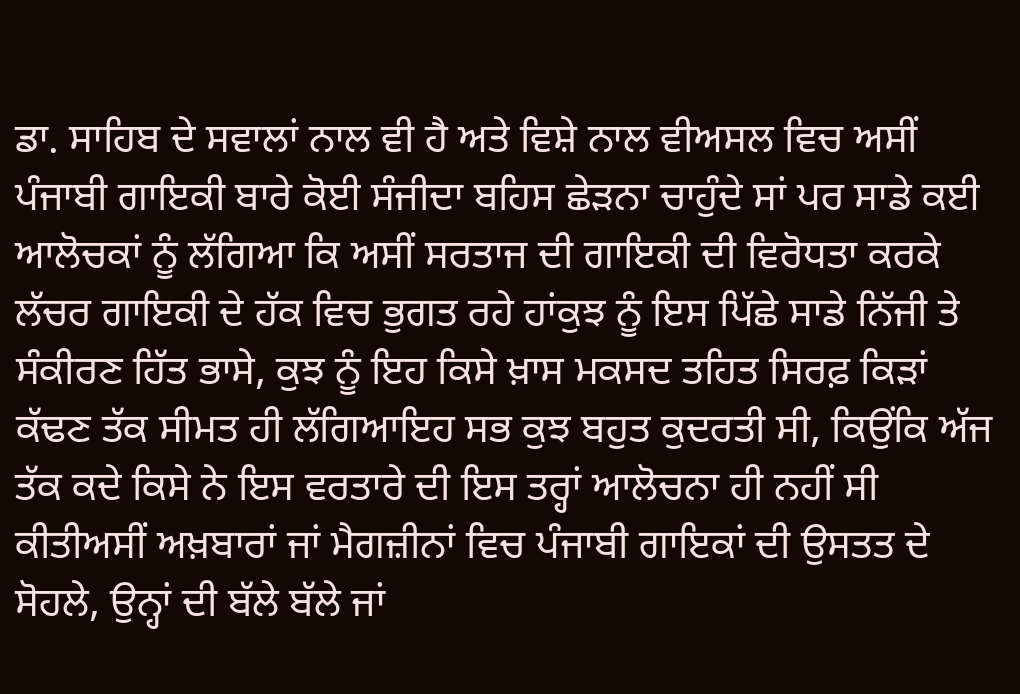ਡਾ. ਸਾਹਿਬ ਦੇ ਸਵਾਲਾਂ ਨਾਲ ਵੀ ਹੈ ਅਤੇ ਵਿਸ਼ੇ ਨਾਲ ਵੀਅਸਲ ਵਿਚ ਅਸੀਂ ਪੰਜਾਬੀ ਗਾਇਕੀ ਬਾਰੇ ਕੋਈ ਸੰਜੀਦਾ ਬਹਿਸ ਛੇੜਨਾ ਚਾਹੁੰਦੇ ਸਾਂ ਪਰ ਸਾਡੇ ਕਈ ਆਲੋਚਕਾਂ ਨੂੰ ਲੱਗਿਆ ਕਿ ਅਸੀਂ ਸਰਤਾਜ ਦੀ ਗਾਇਕੀ ਦੀ ਵਿਰੋਧਤਾ ਕਰਕੇ ਲੱਚਰ ਗਾਇਕੀ ਦੇ ਹੱਕ ਵਿਚ ਭੁਗਤ ਰਹੇ ਹਾਂਕੁਝ ਨੂੰ ਇਸ ਪਿੱਛੇ ਸਾਡੇ ਨਿੱਜੀ ਤੇ ਸੰਕੀਰਣ ਹਿੱਤ ਭਾਸੇ, ਕੁਝ ਨੂੰ ਇਹ ਕਿਸੇ ਖ਼ਾਸ ਮਕਸਦ ਤਹਿਤ ਸਿਰਫ਼ ਕਿੜਾਂ ਕੱਢਣ ਤੱਕ ਸੀਮਤ ਹੀ ਲੱਗਿਆਇਹ ਸਭ ਕੁਝ ਬਹੁਤ ਕੁਦਰਤੀ ਸੀ, ਕਿਉਂਕਿ ਅੱਜ ਤੱਕ ਕਦੇ ਕਿਸੇ ਨੇ ਇਸ ਵਰਤਾਰੇ ਦੀ ਇਸ ਤਰ੍ਹਾਂ ਆਲੋਚਨਾ ਹੀ ਨਹੀਂ ਸੀ ਕੀਤੀਅਸੀਂ ਅਖ਼ਬਾਰਾਂ ਜਾਂ ਮੈਗਜ਼ੀਨਾਂ ਵਿਚ ਪੰਜਾਬੀ ਗਾਇਕਾਂ ਦੀ ਉਸਤਤ ਦੇ ਸੋਹਲੇ, ਉਨ੍ਹਾਂ ਦੀ ਬੱਲੇ ਬੱਲੇ ਜਾਂ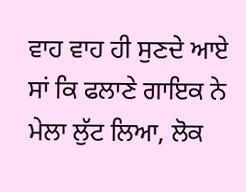ਵਾਹ ਵਾਹ ਹੀ ਸੁਣਦੇ ਆਏ ਸਾਂ ਕਿ ਫਲਾਣੇ ਗਾਇਕ ਨੇ ਮੇਲਾ ਲੁੱਟ ਲਿਆ, ਲੋਕ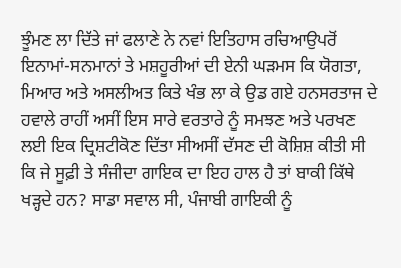ਝੂੰਮਣ ਲਾ ਦਿੱਤੇ ਜਾਂ ਫਲਾਣੇ ਨੇ ਨਵਾਂ ਇਤਿਹਾਸ ਰਚਿਆਉਪਰੋਂ ਇਨਾਮਾਂ-ਸਨਮਾਨਾਂ ਤੇ ਮਸ਼ਹੂਰੀਆਂ ਦੀ ਏਨੀ ਘੜਮਸ ਕਿ ਯੋਗਤਾ, ਮਿਆਰ ਅਤੇ ਅਸਲੀਅਤ ਕਿਤੇ ਖੰਭ ਲਾ ਕੇ ਉਡ ਗਏ ਹਨਸਰਤਾਜ ਦੇ ਹਵਾਲੇ ਰਾਹੀਂ ਅਸੀਂ ਇਸ ਸਾਰੇ ਵਰਤਾਰੇ ਨੂੰ ਸਮਝਣ ਅਤੇ ਪਰਖਣ ਲਈ ਇਕ ਦ੍ਰਿਸ਼ਟੀਕੋਣ ਦਿੱਤਾ ਸੀਅਸੀਂ ਦੱਸਣ ਦੀ ਕੋਸ਼ਿਸ਼ ਕੀਤੀ ਸੀ ਕਿ ਜੇ ਸੂਫ਼ੀ ਤੇ ਸੰਜੀਦਾ ਗਾਇਕ ਦਾ ਇਹ ਹਾਲ ਹੈ ਤਾਂ ਬਾਕੀ ਕਿੱਥੇ ਖੜ੍ਹਦੇ ਹਨ? ਸਾਡਾ ਸਵਾਲ ਸੀ, ਪੰਜਾਬੀ ਗਾਇਕੀ ਨੂੰ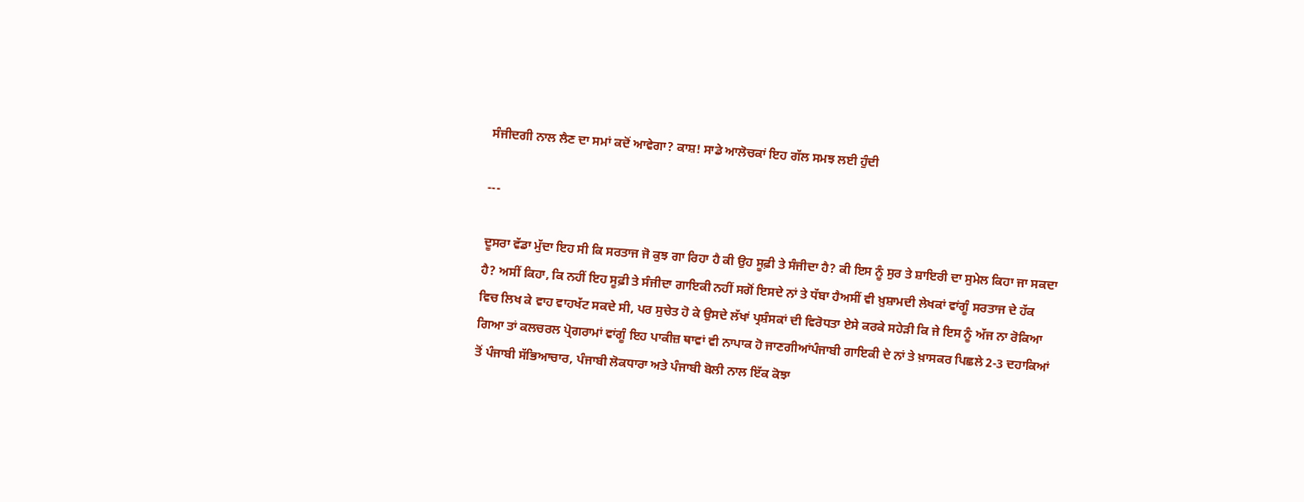ਸੰਜੀਦਗੀ ਨਾਲ ਲੈਣ ਦਾ ਸਮਾਂ ਕਦੋਂ ਆਵੇਗਾ? ਕਾਸ਼! ਸਾਡੇ ਆਲੋਚਕਾਂ ਇਹ ਗੱਲ ਸਮਝ ਲਈ ਹੁੰਦੀ

---

ਦੂਸਰਾ ਵੱਡਾ ਮੁੱਦਾ ਇਹ ਸੀ ਕਿ ਸਰਤਾਜ ਜੋ ਕੁਝ ਗਾ ਰਿਹਾ ਹੈ ਕੀ ਉਹ ਸੂਫ਼ੀ ਤੇ ਸੰਜੀਦਾ ਹੈ? ਕੀ ਇਸ ਨੂੰ ਸੁਰ ਤੇ ਸ਼ਾਇਰੀ ਦਾ ਸੁਮੇਲ ਕਿਹਾ ਜਾ ਸਕਦਾ ਹੈ? ਅਸੀਂ ਕਿਹਾ, ਕਿ ਨਹੀਂ ਇਹ ਸੂਫ਼ੀ ਤੇ ਸੰਜੀਦਾ ਗਾਇਕੀ ਨਹੀਂ ਸਗੋਂ ਇਸਦੇ ਨਾਂ ਤੇ ਧੱਬਾ ਹੈਅਸੀਂ ਵੀ ਖ਼ੁਸ਼ਾਮਦੀ ਲੇਖਕਾਂ ਵਾਂਗੂੰ ਸਰਤਾਜ ਦੇ ਹੱਕ ਵਿਚ ਲਿਖ ਕੇ ਵਾਹ ਵਾਹਖੱਟ ਸਕਦੇ ਸੀ, ਪਰ ਸੁਚੇਤ ਹੋ ਕੇ ਉਸਦੇ ਲੱਖਾਂ ਪ੍ਰਸ਼ੰਸਕਾਂ ਦੀ ਵਿਰੋਧਤਾ ਏਸੇ ਕਰਕੇ ਸਹੇੜੀ ਕਿ ਜੇ ਇਸ ਨੂੰ ਅੱਜ ਨਾ ਰੋਕਿਆ ਗਿਆ ਤਾਂ ਕਲਚਰਲ ਪ੍ਰੋਗਰਾਮਾਂ ਵਾਂਗੂੰ ਇਹ ਪਾਕੀਜ਼ ਥਾਵਾਂ ਵੀ ਨਾਪਾਕ ਹੋ ਜਾਣਗੀਆਂਪੰਜਾਬੀ ਗਾਇਕੀ ਦੇ ਨਾਂ ਤੇ ਖ਼ਾਸਕਰ ਪਿਛਲੇ 2-3 ਦਹਾਕਿਆਂ ਤੋਂ ਪੰਜਾਬੀ ਸੱਭਿਆਚਾਰ, ਪੰਜਾਬੀ ਲੋਕਧਾਰਾ ਅਤੇ ਪੰਜਾਬੀ ਬੋਲੀ ਨਾਲ ਇੱਕ ਕੋਝਾ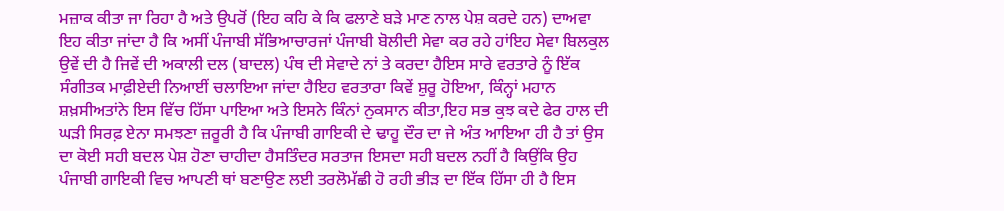ਮਜ਼ਾਕ ਕੀਤਾ ਜਾ ਰਿਹਾ ਹੈ ਅਤੇ ਉਪਰੋਂ (ਇਹ ਕਹਿ ਕੇ ਕਿ ਫਲਾਣੇ ਬੜੇ ਮਾਣ ਨਾਲ ਪੇਸ਼ ਕਰਦੇ ਹਨ) ਦਾਅਵਾ ਇਹ ਕੀਤਾ ਜਾਂਦਾ ਹੈ ਕਿ ਅਸੀਂ ਪੰਜਾਬੀ ਸੱਭਿਆਚਾਰਜਾਂ ਪੰਜਾਬੀ ਬੋਲੀਦੀ ਸੇਵਾ ਕਰ ਰਹੇ ਹਾਂਇਹ ਸੇਵਾ ਬਿਲਕੁਲ ਉਵੇਂ ਦੀ ਹੈ ਜਿਵੇਂ ਦੀ ਅਕਾਲੀ ਦਲ (ਬਾਦਲ) ਪੰਥ ਦੀ ਸੇਵਾਦੇ ਨਾਂ ਤੇ ਕਰਦਾ ਹੈਇਸ ਸਾਰੇ ਵਰਤਾਰੇ ਨੂੰ ਇੱਕ ਸੰਗੀਤਕ ਮਾਫ਼ੀਏਦੀ ਨਿਆਈਂ ਚਲਾਇਆ ਜਾਂਦਾ ਹੈਇਹ ਵਰਤਾਰਾ ਕਿਵੇਂ ਸ਼ੁਰੂ ਹੋਇਆ, ਕਿੰਨ੍ਹਾਂ ਮਹਾਨ ਸ਼ਖ਼ਸੀਅਤਾਂਨੇ ਇਸ ਵਿੱਚ ਹਿੱਸਾ ਪਾਇਆ ਅਤੇ ਇਸਨੇ ਕਿੰਨਾਂ ਨੁਕਸਾਨ ਕੀਤਾ,ਇਹ ਸਭ ਕੁਝ ਕਦੇ ਫੇਰ ਹਾਲ ਦੀ ਘੜੀ ਸਿਰਫ਼ ਏਨਾ ਸਮਝਣਾ ਜ਼ਰੂਰੀ ਹੈ ਕਿ ਪੰਜਾਬੀ ਗਾਇਕੀ ਦੇ ਢਾਹੂ ਦੌਰ ਦਾ ਜੇ ਅੰਤ ਆਇਆ ਹੀ ਹੈ ਤਾਂ ਉਸ ਦਾ ਕੋਈ ਸਹੀ ਬਦਲ ਪੇਸ਼ ਹੋਣਾ ਚਾਹੀਦਾ ਹੈਸਤਿੰਦਰ ਸਰਤਾਜ ਇਸਦਾ ਸਹੀ ਬਦਲ ਨਹੀਂ ਹੈ ਕਿਉਂਕਿ ਉਹ ਪੰਜਾਬੀ ਗਾਇਕੀ ਵਿਚ ਆਪਣੀ ਥਾਂ ਬਣਾਉਣ ਲਈ ਤਰਲੋਮੱਛੀ ਹੋ ਰਹੀ ਭੀੜ ਦਾ ਇੱਕ ਹਿੱਸਾ ਹੀ ਹੈ ਇਸ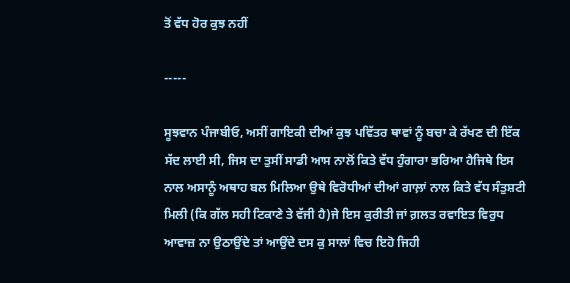ਤੋਂ ਵੱਧ ਹੋਰ ਕੁਝ ਨਹੀਂ

-----

ਸੂਝਵਾਨ ਪੰਜਾਬੀਓ, ਅਸੀਂ ਗਾਇਕੀ ਦੀਆਂ ਕੁਝ ਪਵਿੱਤਰ ਥਾਵਾਂ ਨੂੰ ਬਚਾ ਕੇ ਰੱਖਣ ਦੀ ਇੱਕ ਸੱਦ ਲਾਈ ਸੀ, ਜਿਸ ਦਾ ਤੁਸੀਂ ਸਾਡੀ ਆਸ ਨਾਲੋਂ ਕਿਤੇ ਵੱਧ ਹੁੰਗਾਰਾ ਭਰਿਆ ਹੈਜਿਥੇ ਇਸ ਨਾਲ ਅਸਾਨੂੰ ਅਥਾਹ ਬਲ ਮਿਲਿਆ ਉਥੇ ਵਿਰੋਧੀਆਂ ਦੀਆਂ ਗਾਲ਼ਾਂ ਨਾਲ ਕਿਤੇ ਵੱਧ ਸੰਤੁਸ਼ਟੀ ਮਿਲੀ (ਕਿ ਗੱਲ ਸਹੀ ਟਿਕਾਣੇ ਤੇ ਵੱਜੀ ਹੈ)ਜੇ ਇਸ ਕੁਰੀਤੀ ਜਾਂ ਗ਼ਲਤ ਰਵਾਇਤ ਵਿਰੁਧ ਆਵਾਜ਼ ਨਾ ਉਠਾਉਂਦੇ ਤਾਂ ਆਉਂਦੇ ਦਸ ਕੁ ਸਾਲਾਂ ਵਿਚ ਇਹੋ ਜਿਹੀ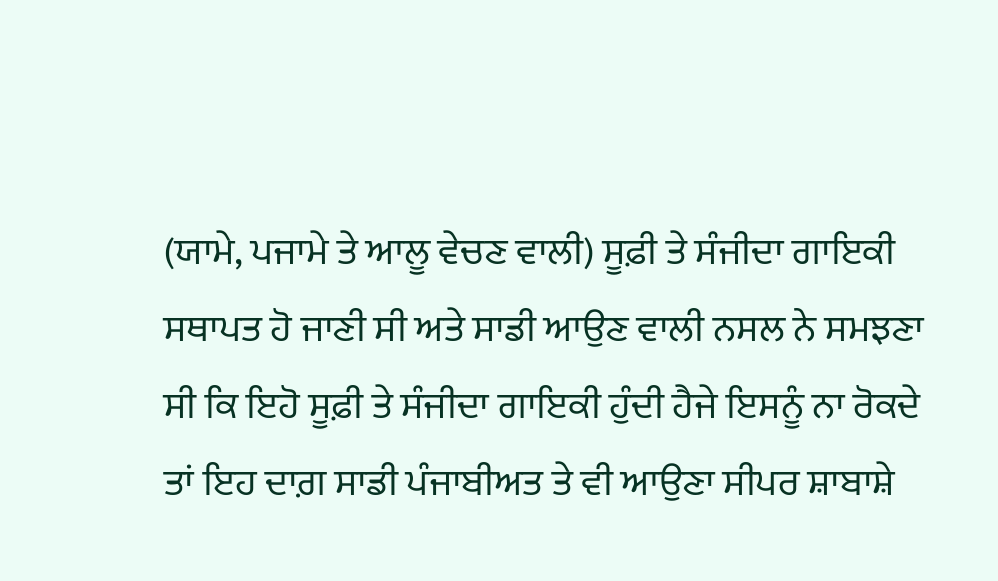(ਯਾਮੇ, ਪਜਾਮੇ ਤੇ ਆਲੂ ਵੇਚਣ ਵਾਲੀ) ਸੂਫ਼ੀ ਤੇ ਸੰਜੀਦਾ ਗਾਇਕੀ ਸਥਾਪਤ ਹੋ ਜਾਣੀ ਸੀ ਅਤੇ ਸਾਡੀ ਆਉਣ ਵਾਲੀ ਨਸਲ ਨੇ ਸਮਝਣਾ ਸੀ ਕਿ ਇਹੋ ਸੂਫ਼ੀ ਤੇ ਸੰਜੀਦਾ ਗਾਇਕੀ ਹੁੰਦੀ ਹੈਜੇ ਇਸਨੂੰ ਨਾ ਰੋਕਦੇ ਤਾਂ ਇਹ ਦਾਗ਼ ਸਾਡੀ ਪੰਜਾਬੀਅਤ ਤੇ ਵੀ ਆਉਣਾ ਸੀਪਰ ਸ਼ਾਬਾਸ਼ੇ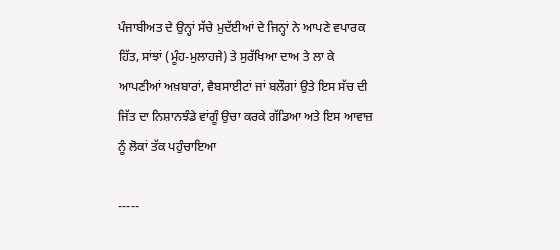ਪੰਜਾਬੀਅਤ ਦੇ ਉਨ੍ਹਾਂ ਸੱਚੇ ਮੁਦੱਈਆਂ ਦੇ ਜਿਨ੍ਹਾਂ ਨੇ ਆਪਣੇ ਵਪਾਰਕ ਹਿੱਤ, ਸਾਂਝਾਂ (ਮੂੰਹ-ਮੁਲਾਹਜੇ) ਤੇ ਸੁਰੱਖਿਆ ਦਾਅ ਤੇ ਲਾ ਕੇ ਆਪਣੀਆਂ ਅਖ਼ਬਾਰਾਂ, ਵੈਬਸਾਈਟਾਂ ਜਾਂ ਬਲੌਗਾਂ ਉਤੇ ਇਸ ਸੱਚ ਦੀ ਜਿੱਤ ਦਾ ਨਿਸ਼ਾਨਝੰਡੇ ਵਾਂਗੂੰ ਉਚਾ ਕਰਕੇ ਗੱਡਿਆ ਅਤੇ ਇਸ ਆਵਾਜ਼ ਨੂੰ ਲੋਕਾਂ ਤੱਕ ਪਹੁੰਚਾਇਆ

-----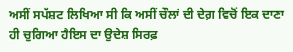ਅਸੀਂ ਸਪੱਸ਼ਟ ਲਿਖਿਆ ਸੀ ਕਿ ਅਸੀਂ ਚੌਲਾਂ ਦੀ ਦੇਗ਼ ਵਿਚੋਂ ਇਕ ਦਾਣਾ ਹੀ ਚੁਗਿਆ ਹੈਇਸ ਦਾ ਉਦੇਸ਼ ਸਿਰਫ਼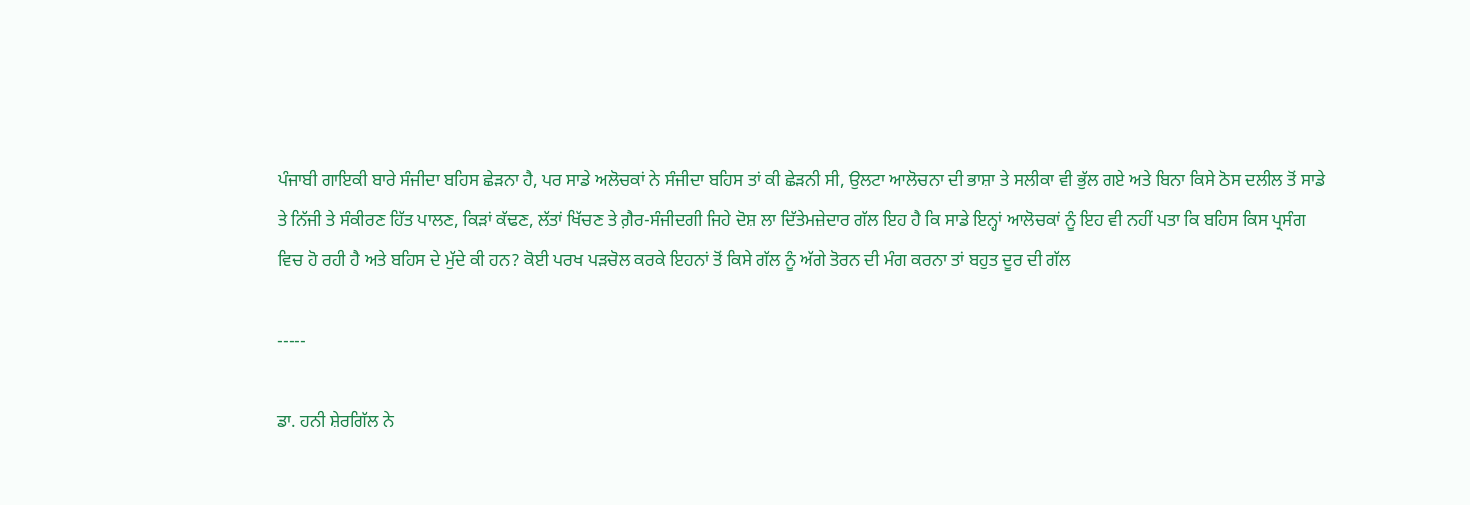ਪੰਜਾਬੀ ਗਾਇਕੀ ਬਾਰੇ ਸੰਜੀਦਾ ਬਹਿਸ ਛੇੜਨਾ ਹੈ, ਪਰ ਸਾਡੇ ਅਲੋਚਕਾਂ ਨੇ ਸੰਜੀਦਾ ਬਹਿਸ ਤਾਂ ਕੀ ਛੇੜਨੀ ਸੀ, ਉਲਟਾ ਆਲੋਚਨਾ ਦੀ ਭਾਸ਼ਾ ਤੇ ਸਲੀਕਾ ਵੀ ਭੁੱਲ ਗਏ ਅਤੇ ਬਿਨਾ ਕਿਸੇ ਠੋਸ ਦਲੀਲ ਤੋਂ ਸਾਡੇ ਤੇ ਨਿੱਜੀ ਤੇ ਸੰਕੀਰਣ ਹਿੱਤ ਪਾਲਣ, ਕਿੜਾਂ ਕੱਢਣ, ਲੱਤਾਂ ਖਿੱਚਣ ਤੇ ਗ਼ੈਰ-ਸੰਜੀਦਗੀ ਜਿਹੇ ਦੋਸ਼ ਲਾ ਦਿੱਤੇਮਜ਼ੇਦਾਰ ਗੱਲ ਇਹ ਹੈ ਕਿ ਸਾਡੇ ਇਨ੍ਹਾਂ ਆਲੋਚਕਾਂ ਨੂੰ ਇਹ ਵੀ ਨਹੀਂ ਪਤਾ ਕਿ ਬਹਿਸ ਕਿਸ ਪ੍ਰਸੰਗ ਵਿਚ ਹੋ ਰਹੀ ਹੈ ਅਤੇ ਬਹਿਸ ਦੇ ਮੁੱਦੇ ਕੀ ਹਨ? ਕੋਈ ਪਰਖ ਪੜਚੋਲ ਕਰਕੇ ਇਹਨਾਂ ਤੋਂ ਕਿਸੇ ਗੱਲ ਨੂੰ ਅੱਗੇ ਤੋਰਨ ਦੀ ਮੰਗ ਕਰਨਾ ਤਾਂ ਬਹੁਤ ਦੂਰ ਦੀ ਗੱਲ

-----

ਡਾ. ਹਨੀ ਸ਼ੇਰਗਿੱਲ ਨੇ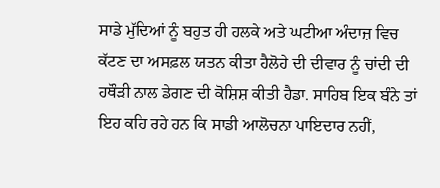ਸਾਡੇ ਮੁੱਦਿਆਂ ਨੂੰ ਬਹੁਤ ਹੀ ਹਲਕੇ ਅਤੇ ਘਟੀਆ ਅੰਦਾਜ਼ ਵਿਚ ਕੱਟਣ ਦਾ ਅਸਫ਼ਲ ਯਤਨ ਕੀਤਾ ਹੈਲੋਹੇ ਦੀ ਦੀਵਾਰ ਨੂੰ ਚਾਂਦੀ ਦੀ ਹਥੌੜੀ ਨਾਲ ਡੇਗਣ ਦੀ ਕੋਸ਼ਿਸ਼ ਕੀਤੀ ਹੈਡਾ. ਸਾਹਿਬ ਇਕ ਬੰਨੇ ਤਾਂ ਇਹ ਕਹਿ ਰਹੇ ਹਨ ਕਿ ਸਾਡੀ ਆਲੋਚਨਾ ਪਾਇਦਾਰ ਨਹੀਂ,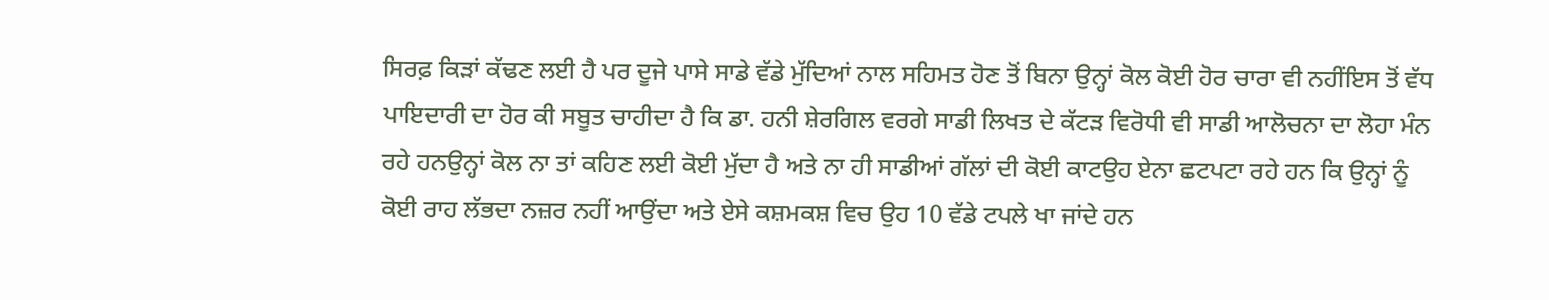ਸਿਰਫ਼ ਕਿੜਾਂ ਕੱਢਣ ਲਈ ਹੈ ਪਰ ਦੂਜੇ ਪਾਸੇ ਸਾਡੇ ਵੱਡੇ ਮੁੱਦਿਆਂ ਨਾਲ ਸਹਿਮਤ ਹੋਣ ਤੋਂ ਬਿਨਾ ਉਨ੍ਹਾਂ ਕੋਲ ਕੋਈ ਹੋਰ ਚਾਰਾ ਵੀ ਨਹੀਂਇਸ ਤੋਂ ਵੱਧ ਪਾਇਦਾਰੀ ਦਾ ਹੋਰ ਕੀ ਸਬੂਤ ਚਾਹੀਦਾ ਹੈ ਕਿ ਡਾ. ਹਨੀ ਸ਼ੇਰਗਿਲ ਵਰਗੇ ਸਾਡੀ ਲਿਖਤ ਦੇ ਕੱਟੜ ਵਿਰੋਧੀ ਵੀ ਸਾਡੀ ਆਲੋਚਨਾ ਦਾ ਲੋਹਾ ਮੰਨ ਰਹੇ ਹਨਉਨ੍ਹਾਂ ਕੋਲ ਨਾ ਤਾਂ ਕਹਿਣ ਲਈ ਕੋਈ ਮੁੱਦਾ ਹੈ ਅਤੇ ਨਾ ਹੀ ਸਾਡੀਆਂ ਗੱਲਾਂ ਦੀ ਕੋਈ ਕਾਟਉਹ ਏਨਾ ਛਟਪਟਾ ਰਹੇ ਹਨ ਕਿ ਉਨ੍ਹਾਂ ਨੂੰ ਕੋਈ ਰਾਹ ਲੱਭਦਾ ਨਜ਼ਰ ਨਹੀਂ ਆਉਂਦਾ ਅਤੇ ਏਸੇ ਕਸ਼ਮਕਸ਼ ਵਿਚ ਉਹ 10 ਵੱਡੇ ਟਪਲੇ ਖਾ ਜਾਂਦੇ ਹਨ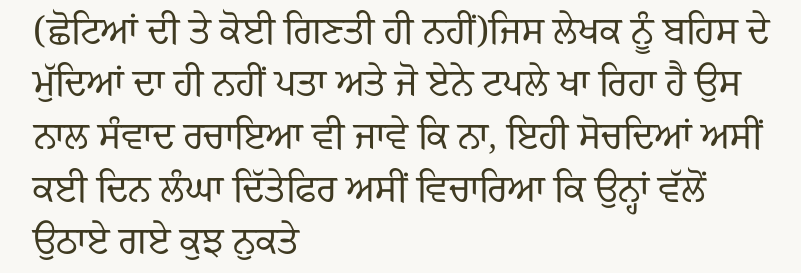(ਛੋਟਿਆਂ ਦੀ ਤੇ ਕੋਈ ਗਿਣਤੀ ਹੀ ਨਹੀਂ)ਜਿਸ ਲੇਖਕ ਨੂੰ ਬਹਿਸ ਦੇ ਮੁੱਦਿਆਂ ਦਾ ਹੀ ਨਹੀਂ ਪਤਾ ਅਤੇ ਜੋ ਏਨੇ ਟਪਲੇ ਖਾ ਰਿਹਾ ਹੈ ਉਸ ਨਾਲ ਸੰਵਾਦ ਰਚਾਇਆ ਵੀ ਜਾਵੇ ਕਿ ਨਾ, ਇਹੀ ਸੋਚਦਿਆਂ ਅਸੀਂ ਕਈ ਦਿਨ ਲੰਘਾ ਦਿੱਤੇਫਿਰ ਅਸੀਂ ਵਿਚਾਰਿਆ ਕਿ ਉਨ੍ਹਾਂ ਵੱਲੋਂ ਉਠਾਏ ਗਏ ਕੁਝ ਨੁਕਤੇ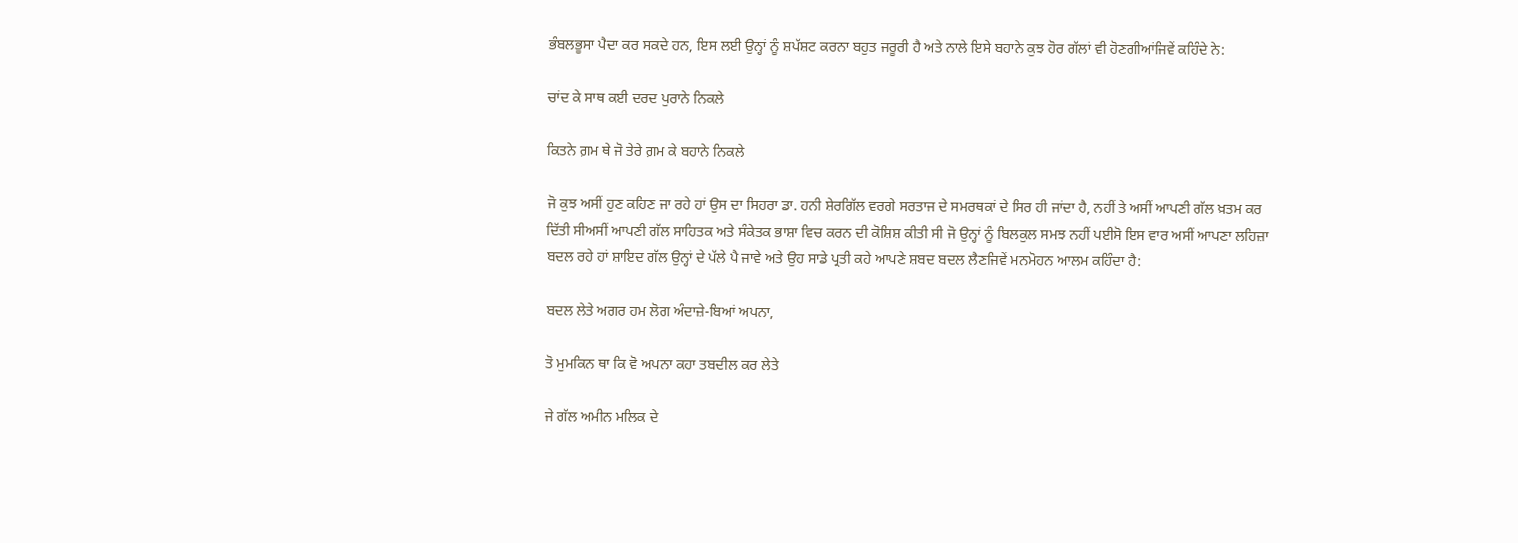ਭੰਬਲਭੂਸਾ ਪੈਦਾ ਕਰ ਸਕਦੇ ਹਨ, ਇਸ ਲਈ ਉਨ੍ਹਾਂ ਨੂੰ ਸ਼ਪੱਸ਼ਟ ਕਰਨਾ ਬਹੁਤ ਜਰੂਰੀ ਹੈ ਅਤੇ ਨਾਲੇ ਇਸੇ ਬਹਾਨੇ ਕੁਝ ਹੋਰ ਗੱਲਾਂ ਵੀ ਹੋਣਗੀਆਂਜਿਵੇਂ ਕਹਿੰਦੇ ਨੇ:

ਚਾਂਦ ਕੇ ਸਾਥ ਕਈ ਦਰਦ ਪੁਰਾਨੇ ਨਿਕਲੇ

ਕਿਤਨੇ ਗ਼ਮ ਥੇ ਜੋ ਤੇਰੇ ਗ਼ਮ ਕੇ ਬਹਾਨੇ ਨਿਕਲੇ

ਜੋ ਕੁਝ ਅਸੀਂ ਹੁਣ ਕਹਿਣ ਜਾ ਰਹੇ ਹਾਂ ਉਸ ਦਾ ਸਿਹਰਾ ਡਾ. ਹਨੀ ਸ਼ੇਰਗਿੱਲ ਵਰਗੇ ਸਰਤਾਜ ਦੇ ਸਮਰਥਕਾਂ ਦੇ ਸਿਰ ਹੀ ਜਾਂਦਾ ਹੈ, ਨਹੀਂ ਤੇ ਅਸੀਂ ਆਪਣੀ ਗੱਲ ਖ਼ਤਮ ਕਰ ਦਿੱਤੀ ਸੀਅਸੀਂ ਆਪਣੀ ਗੱਲ ਸਾਹਿਤਕ ਅਤੇ ਸੰਕੇਤਕ ਭਾਸ਼ਾ ਵਿਚ ਕਰਨ ਦੀ ਕੋਸ਼ਿਸ਼ ਕੀਤੀ ਸੀ ਜੋ ਉਨ੍ਹਾਂ ਨੂੰ ਬਿਲਕੁਲ ਸਮਝ ਨਹੀਂ ਪਈਸੋ ਇਸ ਵਾਰ ਅਸੀਂ ਆਪਣਾ ਲਹਿਜ਼ਾ ਬਦਲ ਰਹੇ ਹਾਂ ਸ਼ਾਇਦ ਗੱਲ ਉਨ੍ਹਾਂ ਦੇ ਪੱਲੇ ਪੈ ਜਾਵੇ ਅਤੇ ਉਹ ਸਾਡੇ ਪ੍ਰਤੀ ਕਹੇ ਆਪਣੇ ਸ਼ਬਦ ਬਦਲ ਲੈਣਜਿਵੇਂ ਮਨਮੋਹਨ ਆਲਮ ਕਹਿੰਦਾ ਹੈ:

ਬਦਲ ਲੇਤੇ ਅਗਰ ਹਮ ਲੋਗ ਅੰਦਾਜ਼ੇ-ਬਿਆਂ ਅਪਨਾ,

ਤੋ ਮੁਮਕਿਨ ਥਾ ਕਿ ਵੋ ਅਪਨਾ ਕਹਾ ਤਬਦੀਲ ਕਰ ਲੇਤੇ

ਜੇ ਗੱਲ ਅਮੀਨ ਮਲਿਕ ਦੇ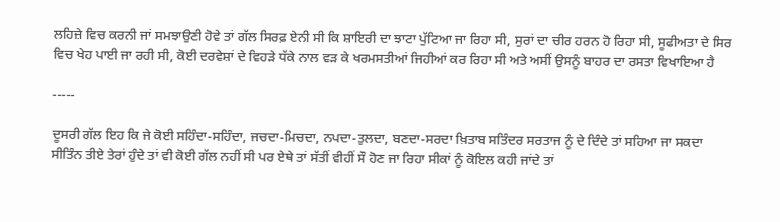ਲਹਿਜ਼ੇ ਵਿਚ ਕਰਨੀ ਜਾਂ ਸਮਝਾਉਣੀ ਹੋਵੇ ਤਾਂ ਗੱਲ ਸਿਰਫ਼ ਏਨੀ ਸੀ ਕਿ ਸ਼ਾਇਰੀ ਦਾ ਝਾਟਾ ਪੁੱਟਿਆ ਜਾ ਰਿਹਾ ਸੀ, ਸੁਰਾਂ ਦਾ ਚੀਰ ਹਰਨ ਹੋ ਰਿਹਾ ਸੀ, ਸੂਫੀਅਤਾ ਦੇ ਸਿਰ ਵਿਚ ਖੇਹ ਪਾਈ ਜਾ ਰਹੀ ਸੀ, ਕੋਈ ਦਰਵੇਸ਼ਾਂ ਦੇ ਵਿਹੜੇ ਧੱਕੇ ਨਾਲ ਵੜ ਕੇ ਖਰਮਸਤੀਆਂ ਜਿਹੀਆਂ ਕਰ ਰਿਹਾ ਸੀ ਅਤੇ ਅਸੀਂ ਉਸਨੂੰ ਬਾਹਰ ਦਾ ਰਸਤਾ ਵਿਖਾਇਆ ਹੈ

-----

ਦੂਸਰੀ ਗੱਲ ਇਹ ਕਿ ਜੇ ਕੋਈ ਸਹਿੰਦਾ-ਸਹਿੰਦਾ, ਜਚਦਾ-ਮਿਚਦਾ, ਨਪਦਾ-ਤੁਲਦਾ, ਬਣਦਾ-ਸਰਦਾ ਖ਼ਿਤਾਬ ਸਤਿੰਦਰ ਸਰਤਾਜ ਨੂੰ ਦੇ ਦਿੰਦੇ ਤਾਂ ਸਹਿਆ ਜਾ ਸਕਦਾ ਸੀਤਿੰਨ ਤੀਏ ਤੇਰਾਂ ਹੁੰਦੇ ਤਾਂ ਵੀ ਕੋਈ ਗੱਲ ਨਹੀਂ ਸੀ ਪਰ ਏਥੇ ਤਾਂ ਸੱਤੀਂ ਵੀਹੀਂ ਸੌ ਹੋਣ ਜਾ ਰਿਹਾ ਸੀਕਾਂ ਨੂੰ ਕੋਇਲ ਕਹੀ ਜਾਂਦੇ ਤਾਂ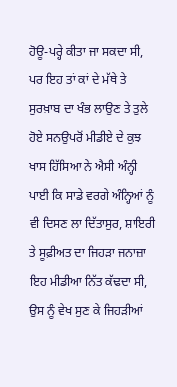ਹੋਊ-ਪਰ੍ਹੇ ਕੀਤਾ ਜਾ ਸਕਦਾ ਸੀ, ਪਰ ਇਹ ਤਾਂ ਕਾਂ ਦੇ ਮੱਥੇ ਤੇ ਸੁਰਖ਼ਾਬ ਦਾ ਖੰਭ ਲਾਉਣ ਤੇ ਤੁਲੇ ਹੋਏ ਸਨਉਪਰੋਂ ਮੀਡੀਏ ਦੇ ਕੁਝ ਖਾਸ ਹਿੱਸਿਆ ਨੇ ਐਸੀ ਅੰਨ੍ਹੀ ਪਾਈ ਕਿ ਸਾਡੇ ਵਰਗੇ ਅੰਨ੍ਹਿਆਂ ਨੂੰ ਵੀ ਦਿਸਣ ਲਾ ਦਿੱਤਾਸੁਰ, ਸ਼ਾਇਰੀ ਤੇ ਸੂਫ਼ੀਅਤ ਦਾ ਜਿਹੜਾ ਜਨਾਜ਼ਾ ਇਹ ਮੀਡੀਆ ਨਿੱਤ ਕੱਢਦਾ ਸੀ, ਉਸ ਨੂੰ ਵੇਖ ਸੁਣ ਕੇ ਜਿਹੜੀਆਂ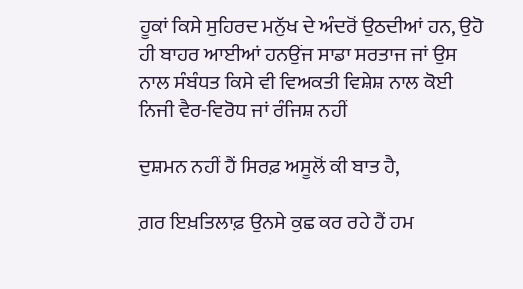ਹੂਕਾਂ ਕਿਸੇ ਸੁਹਿਰਦ ਮਨੁੱਖ ਦੇ ਅੰਦਰੋਂ ਉਠਦੀਆਂ ਹਨ, ਉਹੋ ਹੀ ਬਾਹਰ ਆਈਆਂ ਹਨਉਂਜ ਸਾਡਾ ਸਰਤਾਜ ਜਾਂ ਉਸ ਨਾਲ ਸੰਬੰਧਤ ਕਿਸੇ ਵੀ ਵਿਅਕਤੀ ਵਿਸ਼ੇਸ਼ ਨਾਲ ਕੋਈ ਨਿਜੀ ਵੈਰ-ਵਿਰੋਧ ਜਾਂ ਰੰਜਿਸ਼ ਨਹੀਂ

ਦੁਸ਼ਮਨ ਨਹੀਂ ਹੈਂ ਸਿਰਫ਼ ਅਸੂਲੋਂ ਕੀ ਬਾਤ ਹੈ,

ਗ਼ਰ ਇਖ਼ਤਿਲਾਫ਼ ਉਨਸੇ ਕੁਛ ਕਰ ਰਹੇ ਹੈਂ ਹਮ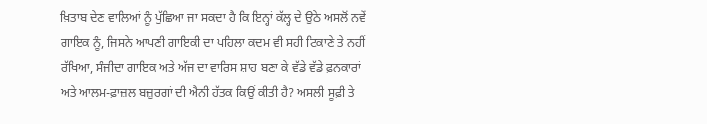ਖ਼ਿਤਾਬ ਦੇਣ ਵਾਲਿਆਂ ਨੂੰ ਪੁੱਛਿਆ ਜਾ ਸਕਦਾ ਹੈ ਕਿ ਇਨ੍ਹਾਂ ਕੱਲ੍ਹ ਦੇ ਉਠੇ ਅਸਲੋਂ ਨਵੇਂ ਗਾਇਕ ਨੂੰ, ਜਿਸਨੇ ਆਪਣੀ ਗਾਇਕੀ ਦਾ ਪਹਿਲਾ ਕਦਮ ਵੀ ਸਹੀ ਟਿਕਾਣੇ ਤੇ ਨਹੀਂ ਰੱਖਿਆ, ਸੰਜੀਦਾ ਗਾਇਕ ਅਤੇ ਅੱਜ ਦਾ ਵਾਰਿਸ ਸ਼ਾਹ ਬਣਾ ਕੇ ਵੱਡੇ ਵੱਡੇ ਫ਼ਨਕਾਰਾਂ ਅਤੇ ਆਲਮ-ਫ਼ਾਜ਼ਲ ਬਜ਼ੁਰਗਾਂ ਦੀ ਐਨੀ ਹੱਤਕ ਕਿਉਂ ਕੀਤੀ ਹੈ? ਅਸਲੀ ਸੂਫ਼ੀ ਤੇ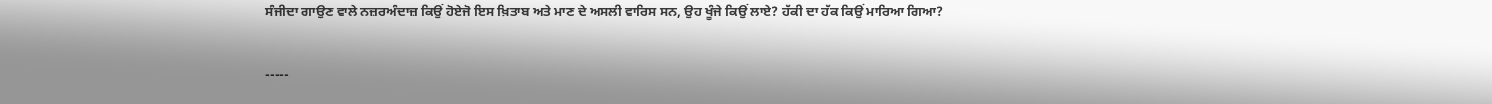ਸੰਜੀਦਾ ਗਾਉਣ ਵਾਲੇ ਨਜ਼ਰਅੰਦਾਜ਼ ਕਿਉਂ ਹੋਏਜੋ ਇਸ ਖ਼ਿਤਾਬ ਅਤੇ ਮਾਣ ਦੇ ਅਸਲੀ ਵਾਰਿਸ ਸਨ, ਉਹ ਖੂੰਜੇ ਕਿਉਂ ਲਾਏ? ਹੱਕੀ ਦਾ ਹੱਕ ਕਿਉਂ ਮਾਰਿਆ ਗਿਆ?

-----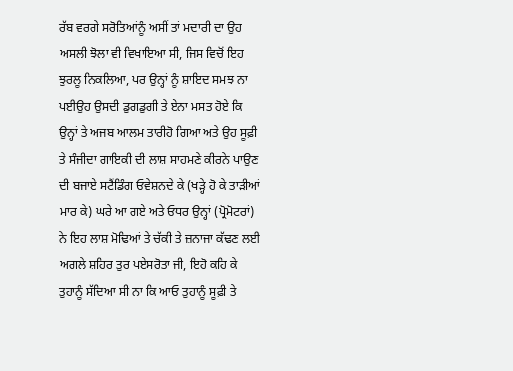ਰੱਬ ਵਰਗੇ ਸਰੋਤਿਆਂਨੂੰ ਅਸੀਂ ਤਾਂ ਮਦਾਰੀ ਦਾ ਉਹ ਅਸਲੀ ਝੋਲਾ ਵੀ ਵਿਖਾਇਆ ਸੀ, ਜਿਸ ਵਿਚੋਂ ਇਹ ਝੁਰਲੂ ਨਿਕਲਿਆ, ਪਰ ਉਨ੍ਹਾਂ ਨੂੰ ਸ਼ਾਇਦ ਸਮਝ ਨਾ ਪਈਉਹ ਉਸਦੀ ਡੁਗਡੁਗੀ ਤੇ ਏਨਾ ਮਸਤ ਹੋਏ ਕਿ ਉਨ੍ਹਾਂ ਤੇ ਅਜਬ ਆਲਮ ਤਾਰੀਹੋ ਗਿਆ ਅਤੇ ਉਹ ਸੂਫ਼ੀ ਤੇ ਸੰਜੀਦਾ ਗਾਇਕੀ ਦੀ ਲਾਸ਼ ਸਾਹਮਣੇ ਕੀਰਨੇ ਪਾਉਣ ਦੀ ਬਜਾਏ ਸਟੈਂਡਿੰਗ ਓਵੇਸ਼ਨਦੇ ਕੇ (ਖੜ੍ਹੇ ਹੋ ਕੇ ਤਾੜੀਆਂ ਮਾਰ ਕੇ) ਘਰੇ ਆ ਗਏ ਅਤੇ ਓਧਰ ਉਨ੍ਹਾਂ (ਪ੍ਰੋਮੋਟਰਾਂ) ਨੇ ਇਹ ਲਾਸ਼ ਮੋਢਿਆਂ ਤੇ ਚੱਕੀ ਤੇ ਜ਼ਨਾਜਾ ਕੱਢਣ ਲਈ ਅਗਲੇ ਸ਼ਹਿਰ ਤੁਰ ਪਏਸਰੋਤਾ ਜੀ, ਇਹੋ ਕਹਿ ਕੇ ਤੁਹਾਨੂੰ ਸੱਦਿਆ ਸੀ ਨਾ ਕਿ ਆਓ ਤੁਹਾਨੂੰ ਸੂਫ਼ੀ ਤੇ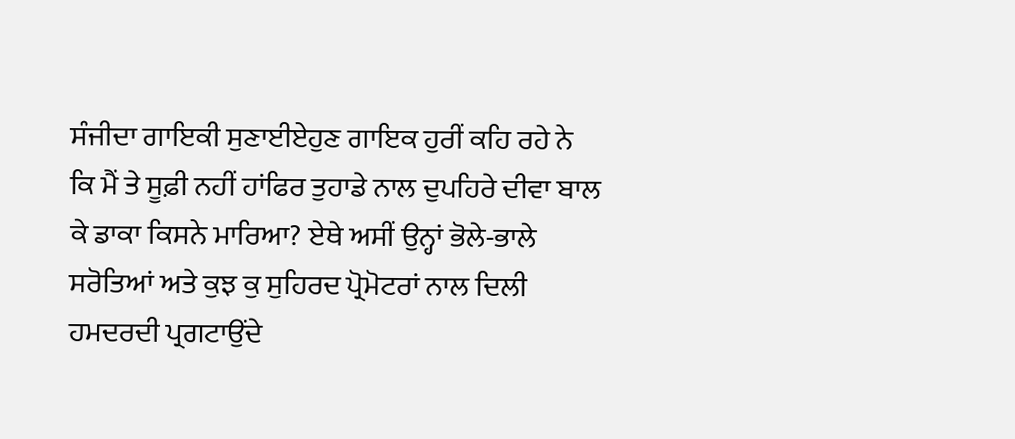ਸੰਜੀਦਾ ਗਾਇਕੀ ਸੁਣਾਈਏਹੁਣ ਗਾਇਕ ਹੁਰੀਂ ਕਹਿ ਰਹੇ ਨੇ ਕਿ ਮੈਂ ਤੇ ਸੂਫ਼ੀ ਨਹੀਂ ਹਾਂਫਿਰ ਤੁਹਾਡੇ ਨਾਲ ਦੁਪਹਿਰੇ ਦੀਵਾ ਬਾਲ ਕੇ ਡਾਕਾ ਕਿਸਨੇ ਮਾਰਿਆ? ਏਥੇ ਅਸੀਂ ਉਨ੍ਹਾਂ ਭੋਲੇ-ਭਾਲੇ ਸਰੋਤਿਆਂ ਅਤੇ ਕੁਝ ਕੁ ਸੁਹਿਰਦ ਪ੍ਰੋਮੋਟਰਾਂ ਨਾਲ ਦਿਲੀ ਹਮਦਰਦੀ ਪ੍ਰਗਟਾਉਂਦੇ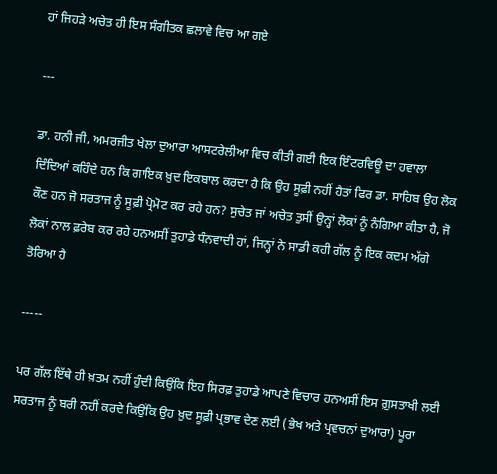ਹਾਂ ਜਿਹੜੇ ਅਚੇਤ ਹੀ ਇਸ ਸੰਗੀਤਕ ਛਲਾਵੇ ਵਿਚ ਆ ਗਏ

---

ਡਾ. ਹਨੀ ਜੀ, ਅਮਰਜੀਤ ਖੇਲਾ ਦੁਆਰਾ ਆਸਟਰੇਲੀਆ ਵਿਚ ਕੀਤੀ ਗਈ ਇਕ ਇੰਟਰਵਿਊ ਦਾ ਹਵਾਲਾ ਦਿੰਦਿਆਂ ਕਹਿੰਦੇ ਹਨ ਕਿ ਗਾਇਕ ਖ਼ੁਦ ਇਕਬਾਲ ਕਰਦਾ ਹੈ ਕਿ ਉਹ ਸੂਫ਼ੀ ਨਹੀਂ ਹੈਤਾਂ ਫਿਰ ਡਾ. ਸਾਹਿਬ ਉਹ ਲੋਕ ਕੌਣ ਹਨ ਜੋ ਸਰਤਾਜ ਨੂੰ ਸੂਫ਼ੀ ਪ੍ਰੋਮੋਟ ਕਰ ਰਹੇ ਹਨ? ਸੁਚੇਤ ਜਾਂ ਅਚੇਤ ਤੁਸੀਂ ਉਨ੍ਹਾਂ ਲੋਕਾਂ ਨੂੰ ਨੰਗਿਆ ਕੀਤਾ ਹੈ, ਜੋ ਲੋਕਾਂ ਨਾਲ ਫ਼ਰੇਬ ਕਰ ਰਹੇ ਹਨਅਸੀਂ ਤੁਹਾਡੇ ਧੰਨਵਾਦੀ ਹਾਂ, ਜਿਨ੍ਹਾਂ ਨੇ ਸਾਡੀ ਕਹੀ ਗੱਲ ਨੂੰ ਇਕ ਕਦਮ ਅੱਗੇ ਤੋਰਿਆ ਹੈ

-----

ਪਰ ਗੱਲ ਇੱਥੇ ਹੀ ਖ਼ਤਮ ਨਹੀਂ ਹੁੰਦੀ ਕਿਉਂਕਿ ਇਹ ਸਿਰਫ਼ ਤੁਹਾਡੇ ਆਪਣੇ ਵਿਚਾਰ ਹਨਅਸੀਂ ਇਸ ਗ਼ੁਸਤਾਖੀ ਲਈ ਸਰਤਾਜ ਨੂੰ ਬਰੀ ਨਹੀਂ ਕਰਦੇ ਕਿਉਂਕਿ ਉਹ ਖ਼ੁਦ ਸੂਫ਼ੀ ਪ੍ਰਭਾਵ ਦੇਣ ਲਈ (ਭੇਖ ਅਤੇ ਪ੍ਰਵਚਨਾਂ ਦੁਆਰਾ) ਪੂਰਾ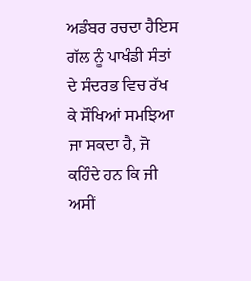ਅਡੰਬਰ ਰਚਦਾ ਹੈਇਸ ਗੱਲ ਨੂੰ ਪਾਖੰਡੀ ਸੰਤਾਂ ਦੇ ਸੰਦਰਭ ਵਿਚ ਰੱਖ ਕੇ ਸੌਖਿਆਂ ਸਮਝਿਆ ਜਾ ਸਕਦਾ ਹੈ, ਜੋ ਕਹਿੰਦੇ ਹਨ ਕਿ ਜੀ ਅਸੀਂ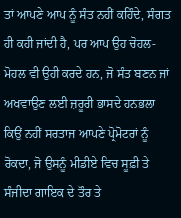ਤਾਂ ਆਪਣੇ ਆਪ ਨੂੰ ਸੰਤ ਨਹੀਂ ਕਹਿੰਦੇ, ਸੰਗਤ ਹੀ ਕਹੀ ਜਾਂਦੀ ਹੈ, ਪਰ ਆਪ ਉਹ ਚੋਹਲ-ਮੋਹਲ ਵੀ ਉਹੀ ਕਰਦੇ ਹਨ, ਜੋ ਸੰਤ ਬਣਨ ਜਾਂ ਅਖਵਾਉਣ ਲਈ ਜ਼ਰੂਰੀ ਭਾਸਦੇ ਹਨਭਲਾ ਕਿਉਂ ਨਹੀਂ ਸਰਤਾਜ ਆਪਣੇ ਪ੍ਰੋਮੋਟਰਾਂ ਨੂੰ ਰੋਕਦਾ, ਜੋ ਉਸਨੂੰ ਮੀਡੀਏ ਵਿਚ ਸੂਫ਼ੀ ਤੇ ਸੰਜੀਦਾ ਗਾਇਕ ਦੇ ਤੌਰ ਤੇ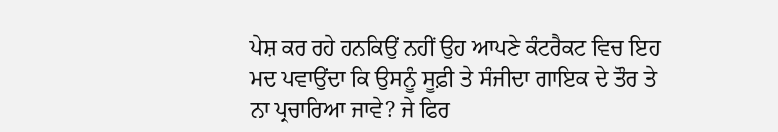ਪੇਸ਼ ਕਰ ਰਹੇ ਹਨਕਿਉਂ ਨਹੀਂ ਉਹ ਆਪਣੇ ਕੰਟਰੈਕਟ ਵਿਚ ਇਹ ਮਦ ਪਵਾਉਂਦਾ ਕਿ ਉਸਨੂੰ ਸੂਫ਼ੀ ਤੇ ਸੰਜੀਦਾ ਗਾਇਕ ਦੇ ਤੌਰ ਤੇ ਨਾ ਪ੍ਰਚਾਰਿਆ ਜਾਵੇ? ਜੇ ਫਿਰ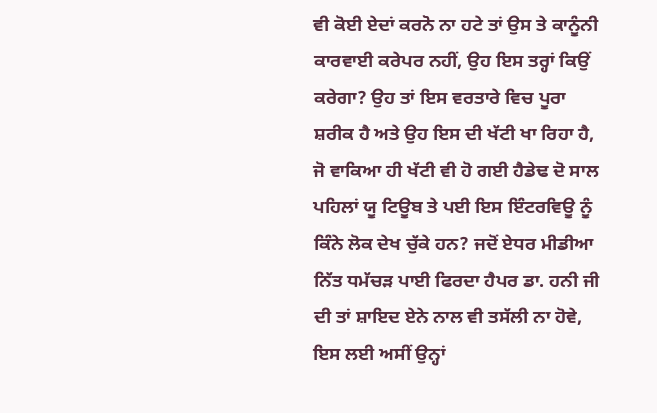ਵੀ ਕੋਈ ਏਦਾਂ ਕਰਨੋ ਨਾ ਹਟੇ ਤਾਂ ਉਸ ਤੇ ਕਾਨੂੰਨੀ ਕਾਰਵਾਈ ਕਰੇਪਰ ਨਹੀਂ, ਉਹ ਇਸ ਤਰ੍ਹਾਂ ਕਿਉਂ ਕਰੇਗਾ? ਉਹ ਤਾਂ ਇਸ ਵਰਤਾਰੇ ਵਿਚ ਪੂਰਾ ਸ਼ਰੀਕ ਹੈ ਅਤੇ ਉਹ ਇਸ ਦੀ ਖੱਟੀ ਖਾ ਰਿਹਾ ਹੈ, ਜੋ ਵਾਕਿਆ ਹੀ ਖੱਟੀ ਵੀ ਹੋ ਗਈ ਹੈਡੇਢ ਦੋ ਸਾਲ ਪਹਿਲਾਂ ਯੂ ਟਿਊਬ ਤੇ ਪਈ ਇਸ ਇੰਟਰਵਿਊ ਨੂੰ ਕਿੰਨੇ ਲੋਕ ਦੇਖ ਚੁੱਕੇ ਹਨ? ਜਦੋਂ ਏਧਰ ਮੀਡੀਆ ਨਿੱਤ ਧਮੱਚੜ ਪਾਈ ਫਿਰਦਾ ਹੈਪਰ ਡਾ. ਹਨੀ ਜੀ ਦੀ ਤਾਂ ਸ਼ਾਇਦ ਏਨੇ ਨਾਲ ਵੀ ਤਸੱਲੀ ਨਾ ਹੋਵੇ, ਇਸ ਲਈ ਅਸੀਂ ਉਨ੍ਹਾਂ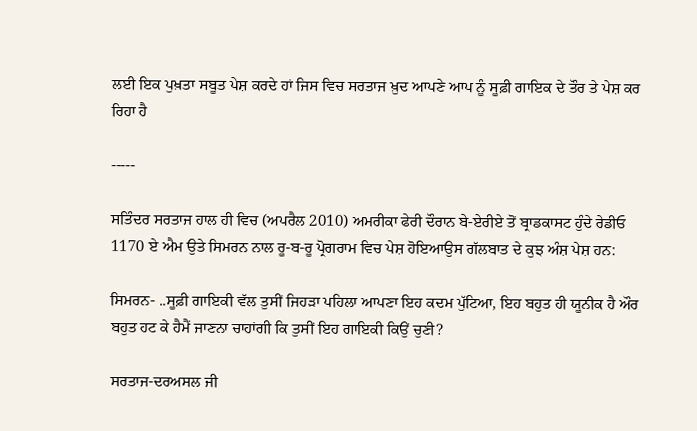ਲਈ ਇਕ ਪੁਖ਼ਤਾ ਸਬੂਤ ਪੇਸ਼ ਕਰਦੇ ਹਾਂ ਜਿਸ ਵਿਚ ਸਰਤਾਜ ਖ਼ੁਦ ਆਪਣੇ ਆਪ ਨੂੰ ਸੂਫ਼ੀ ਗਾਇਕ ਦੇ ਤੌਰ ਤੇ ਪੇਸ਼ ਕਰ ਰਿਹਾ ਹੈ

-----

ਸਤਿੰਦਰ ਸਰਤਾਜ ਹਾਲ ਹੀ ਵਿਚ (ਅਪਰੈਲ 2010) ਅਮਰੀਕਾ ਫੇਰੀ ਦੌਰਾਨ ਬੇ-ਏਰੀਏ ਤੋਂ ਬ੍ਰਾਡਕਾਸਟ ਹੁੰਦੇ ਰੇਡੀਓ 1170 ਏ ਐਮ ਉਤੇ ਸਿਮਰਨ ਨਾਲ ਰੂ-ਬ-ਰੂ ਪ੍ਰੋਗਰਾਮ ਵਿਚ ਪੇਸ਼ ਹੋਇਆਉਸ ਗੱਲਬਾਤ ਦੇ ਕੁਝ ਅੰਸ਼ ਪੇਸ਼ ਹਨ:

ਸਿਮਰਨ- ..ਸੂਫ਼ੀ ਗਾਇਕੀ ਵੱਲ ਤੁਸੀਂ ਜਿਹੜਾ ਪਹਿਲਾ ਆਪਣਾ ਇਹ ਕਦਮ ਪੁੱਟਿਆ, ਇਹ ਬਹੁਤ ਹੀ ਯੂਨੀਕ ਹੈ ਔਰ ਬਹੁਤ ਹਟ ਕੇ ਹੈਮੈਂ ਜਾਣਨਾ ਚਾਹਾਂਗੀ ਕਿ ਤੁਸੀਂ ਇਹ ਗਾਇਕੀ ਕਿਉਂ ਚੁਣੀ?

ਸਰਤਾਜ-ਦਰਅਸਲ ਜੀ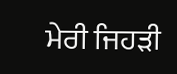ਮੇਰੀ ਜਿਹੜੀ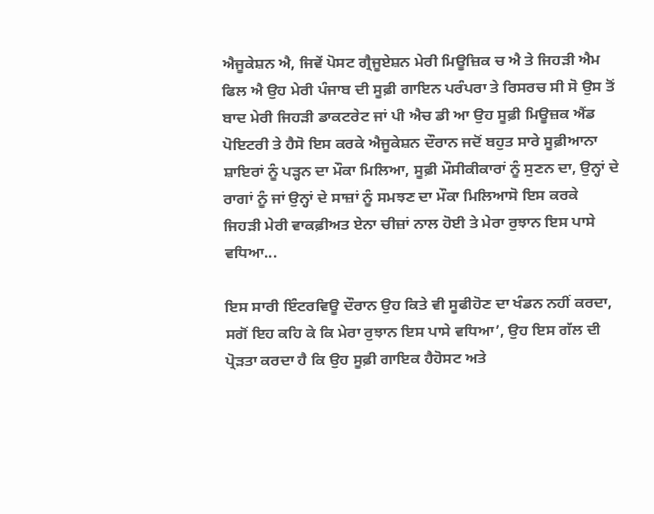ਐਜੂਕੇਸ਼ਨ ਐ, ਜਿਵੇਂ ਪੋਸਟ ਗ੍ਰੈਜੂਏਸ਼ਨ ਮੇਰੀ ਮਿਊਜ਼ਿਕ ਚ ਐ ਤੇ ਜਿਹੜੀ ਐਮ ਫਿਲ ਐ ਉਹ ਮੇਰੀ ਪੰਜਾਬ ਦੀ ਸੂਫ਼ੀ ਗਾਇਨ ਪਰੰਪਰਾ ਤੇ ਰਿਸਰਚ ਸੀ ਸੋ ਉਸ ਤੋਂ ਬਾਦ ਮੇਰੀ ਜਿਹੜੀ ਡਾਕਟਰੇਟ ਜਾਂ ਪੀ ਐਚ ਡੀ ਆ ਉਹ ਸੂਫ਼ੀ ਮਿਊਜ਼ਕ ਐਂਡ ਪੋਇਟਰੀ ਤੇ ਹੈਸੋ ਇਸ ਕਰਕੇ ਐਜੂਕੇਸ਼ਨ ਦੌਰਾਨ ਜਦੋਂ ਬਹੁਤ ਸਾਰੇ ਸੂਫ਼ੀਆਨਾ ਸ਼ਾਇਰਾਂ ਨੂੰ ਪੜ੍ਹਨ ਦਾ ਮੌਕਾ ਮਿਲਿਆ, ਸੂਫ਼ੀ ਮੌਸੀਕੀਕਾਰਾਂ ਨੂੰ ਸੁਣਨ ਦਾ, ਉਨ੍ਹਾਂ ਦੇ ਰਾਗਾਂ ਨੂੰ ਜਾਂ ਉਨ੍ਹਾਂ ਦੇ ਸਾਜ਼ਾਂ ਨੂੰ ਸਮਝਣ ਦਾ ਮੌਕਾ ਮਿਲਿਆਸੋ ਇਸ ਕਰਕੇ ਜਿਹੜੀ ਮੇਰੀ ਵਾਕਫ਼ੀਅਤ ਏਨਾ ਚੀਜ਼ਾਂ ਨਾਲ ਹੋਈ ਤੇ ਮੇਰਾ ਰੁਝਾਨ ਇਸ ਪਾਸੇ ਵਧਿਆ...

ਇਸ ਸਾਰੀ ਇੰਟਰਵਿਊ ਦੌਰਾਨ ਉਹ ਕਿਤੇ ਵੀ ਸੂਫੀਹੋਣ ਦਾ ਖੰਡਨ ਨਹੀਂ ਕਰਦਾ, ਸਗੋਂ ਇਹ ਕਹਿ ਕੇ ਕਿ ਮੇਰਾ ਰੁਝਾਨ ਇਸ ਪਾਸੇ ਵਧਿਆ’, ਉਹ ਇਸ ਗੱਲ ਦੀ ਪ੍ਰੋੜਤਾ ਕਰਦਾ ਹੈ ਕਿ ਉਹ ਸੂਫ਼ੀ ਗਾਇਕ ਹੈਹੋਸਟ ਅਤੇ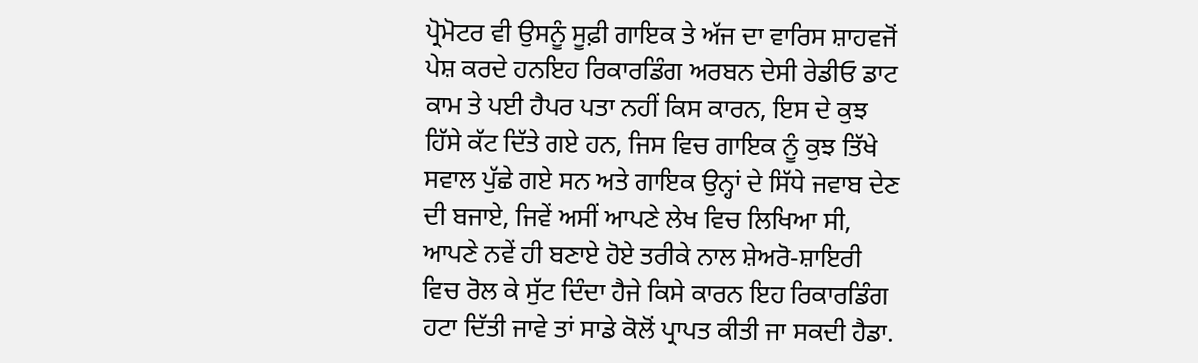ਪ੍ਰੋਮੋਟਰ ਵੀ ਉਸਨੂੰ ਸੂਫ਼ੀ ਗਾਇਕ ਤੇ ਅੱਜ ਦਾ ਵਾਰਿਸ ਸ਼ਾਹਵਜੋਂ ਪੇਸ਼ ਕਰਦੇ ਹਨਇਹ ਰਿਕਾਰਡਿੰਗ ਅਰਬਨ ਦੇਸੀ ਰੇਡੀਓ ਡਾਟ ਕਾਮ ਤੇ ਪਈ ਹੈਪਰ ਪਤਾ ਨਹੀਂ ਕਿਸ ਕਾਰਨ, ਇਸ ਦੇ ਕੁਝ ਹਿੱਸੇ ਕੱਟ ਦਿੱਤੇ ਗਏ ਹਨ, ਜਿਸ ਵਿਚ ਗਾਇਕ ਨੂੰ ਕੁਝ ਤਿੱਖੇ ਸਵਾਲ ਪੁੱਛੇ ਗਏ ਸਨ ਅਤੇ ਗਾਇਕ ਉਨ੍ਹਾਂ ਦੇ ਸਿੱਧੇ ਜਵਾਬ ਦੇਣ ਦੀ ਬਜਾਏ, ਜਿਵੇਂ ਅਸੀਂ ਆਪਣੇ ਲੇਖ ਵਿਚ ਲਿਖਿਆ ਸੀ, ਆਪਣੇ ਨਵੇਂ ਹੀ ਬਣਾਏ ਹੋਏ ਤਰੀਕੇ ਨਾਲ ਸ਼ੇਅਰੋ-ਸ਼ਾਇਰੀ ਵਿਚ ਰੋਲ ਕੇ ਸੁੱਟ ਦਿੰਦਾ ਹੈਜੇ ਕਿਸੇ ਕਾਰਨ ਇਹ ਰਿਕਾਰਡਿੰਗ ਹਟਾ ਦਿੱਤੀ ਜਾਵੇ ਤਾਂ ਸਾਡੇ ਕੋਲੋਂ ਪ੍ਰਾਪਤ ਕੀਤੀ ਜਾ ਸਕਦੀ ਹੈਡਾ.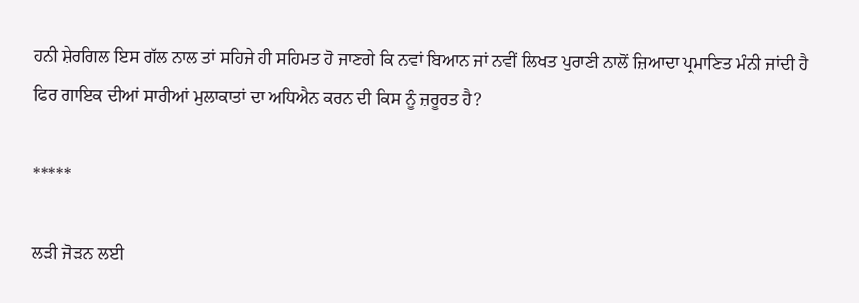ਹਨੀ ਸ਼ੇਰਗਿਲ ਇਸ ਗੱਲ ਨਾਲ ਤਾਂ ਸਹਿਜੇ ਹੀ ਸਹਿਮਤ ਹੋ ਜਾਣਗੇ ਕਿ ਨਵਾਂ ਬਿਆਨ ਜਾਂ ਨਵੀਂ ਲਿਖਤ ਪੁਰਾਣੀ ਨਾਲੋਂ ਜ਼ਿਆਦਾ ਪ੍ਰਮਾਣਿਤ ਮੰਨੀ ਜਾਂਦੀ ਹੈ ਫਿਰ ਗਾਇਕ ਦੀਆਂ ਸਾਰੀਆਂ ਮੁਲਾਕਾਤਾਂ ਦਾ ਅਧਿਐਨ ਕਰਨ ਦੀ ਕਿਸ ਨੂੰ ਜ਼ਰੂਰਤ ਹੈ?

*****

ਲੜੀ ਜੋੜਨ ਲਈ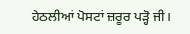ਹੇਠਲੀਆਂ ਪੋਸਟਾਂ ਜ਼ਰੂਰ ਪੜ੍ਹੋ ਜੀ।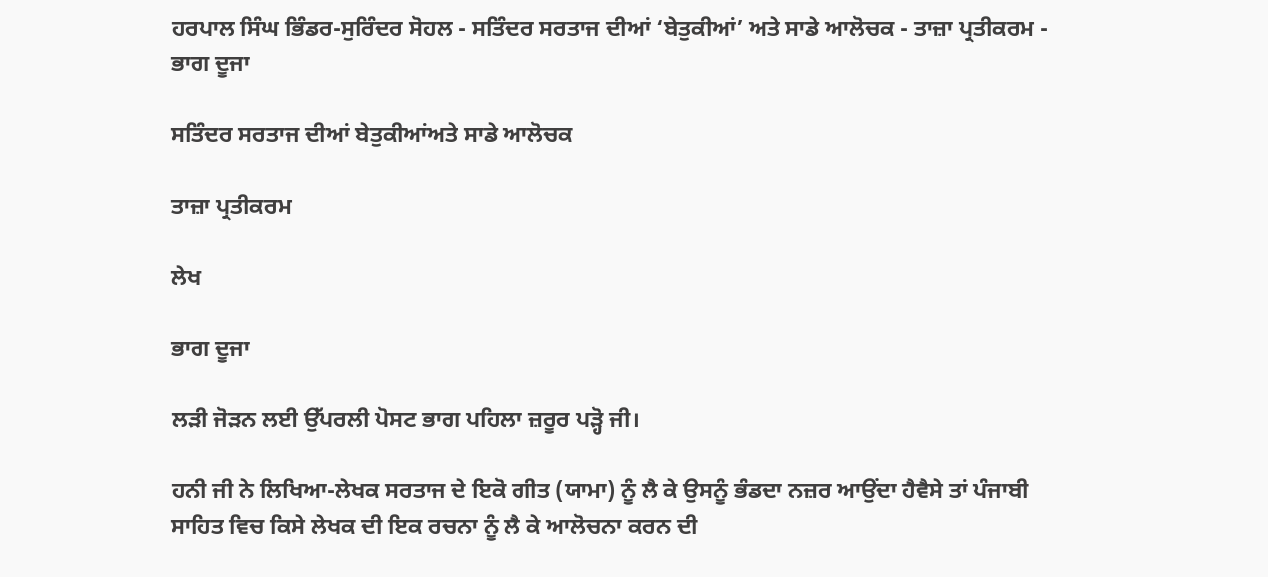ਹਰਪਾਲ ਸਿੰਘ ਭਿੰਡਰ-ਸੁਰਿੰਦਰ ਸੋਹਲ - ਸਤਿੰਦਰ ਸਰਤਾਜ ਦੀਆਂ ‘ਬੇਤੁਕੀਆਂ’ ਅਤੇ ਸਾਡੇ ਆਲੋਚਕ - ਤਾਜ਼ਾ ਪ੍ਰਤੀਕਰਮ - ਭਾਗ ਦੂਜਾ

ਸਤਿੰਦਰ ਸਰਤਾਜ ਦੀਆਂ ਬੇਤੁਕੀਆਂਅਤੇ ਸਾਡੇ ਆਲੋਚਕ

ਤਾਜ਼ਾ ਪ੍ਰਤੀਕਰਮ

ਲੇਖ

ਭਾਗ ਦੂਜਾ

ਲੜੀ ਜੋੜਨ ਲਈ ਉੱਪਰਲੀ ਪੋਸਟ ਭਾਗ ਪਹਿਲਾ ਜ਼ਰੂਰ ਪੜ੍ਹੋ ਜੀ।

ਹਨੀ ਜੀ ਨੇ ਲਿਖਿਆ-ਲੇਖਕ ਸਰਤਾਜ ਦੇ ਇਕੋ ਗੀਤ (ਯਾਮਾ) ਨੂੰ ਲੈ ਕੇ ਉਸਨੂੰ ਭੰਡਦਾ ਨਜ਼ਰ ਆਉਂਦਾ ਹੈਵੈਸੇ ਤਾਂ ਪੰਜਾਬੀ ਸਾਹਿਤ ਵਿਚ ਕਿਸੇ ਲੇਖਕ ਦੀ ਇਕ ਰਚਨਾ ਨੂੰ ਲੈ ਕੇ ਆਲੋਚਨਾ ਕਰਨ ਦੀ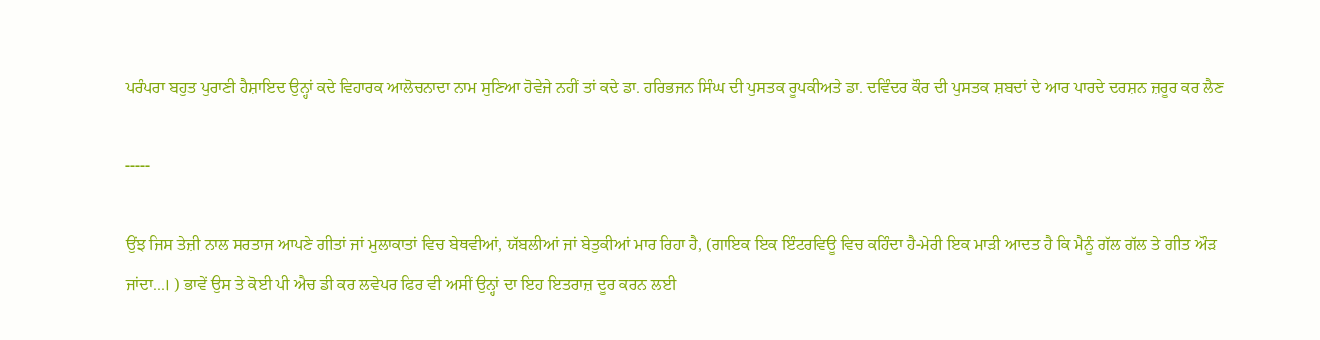ਪਰੰਪਰਾ ਬਹੁਤ ਪੁਰਾਣੀ ਹੈਸ਼ਾਇਦ ਉਨ੍ਹਾਂ ਕਦੇ ਵਿਹਾਰਕ ਆਲੋਚਨਾਦਾ ਨਾਮ ਸੁਣਿਆ ਹੋਵੇਜੇ ਨਹੀਂ ਤਾਂ ਕਦੇ ਡਾ. ਹਰਿਭਜਨ ਸਿੰਘ ਦੀ ਪੁਸਤਕ ਰੂਪਕੀਅਤੇ ਡਾ. ਦਵਿੰਦਰ ਕੌਰ ਦੀ ਪੁਸਤਕ ਸ਼ਬਦਾਂ ਦੇ ਆਰ ਪਾਰਦੇ ਦਰਸ਼ਨ ਜ਼ਰੂਰ ਕਰ ਲੈਣ

-----

ਉਂਝ ਜਿਸ ਤੇਜ਼ੀ ਨਾਲ ਸਰਤਾਜ ਆਪਣੇ ਗੀਤਾਂ ਜਾਂ ਮੁਲਾਕਾਤਾਂ ਵਿਚ ਬੇਥਵੀਆਂ, ਯੱਬਲੀਆਂ ਜਾਂ ਬੇਤੁਕੀਆਂ ਮਾਰ ਰਿਹਾ ਹੈ, (ਗਾਇਕ ਇਕ ਇੰਟਰਵਿਊ ਵਿਚ ਕਹਿੰਦਾ ਹੈ-ਮੇਰੀ ਇਕ ਮਾੜੀ ਆਦਤ ਹੈ ਕਿ ਮੈਨੂੰ ਗੱਲ ਗੱਲ ਤੇ ਗੀਤ ਔੜ ਜਾਂਦਾ...। ) ਭਾਵੇਂ ਉਸ ਤੇ ਕੋਈ ਪੀ ਐਚ ਡੀ ਕਰ ਲਵੇਪਰ ਫਿਰ ਵੀ ਅਸੀਂ ਉਨ੍ਹਾਂ ਦਾ ਇਹ ਇਤਰਾਜ਼ ਦੂਰ ਕਰਨ ਲਈ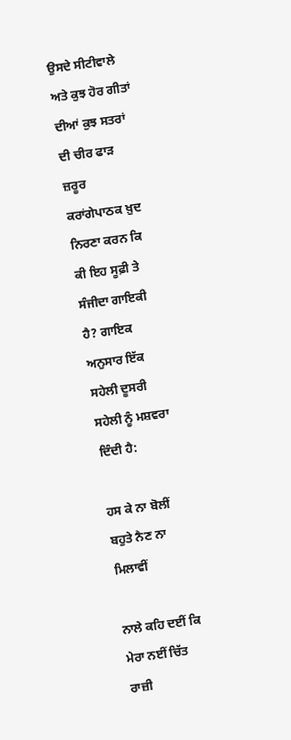ਉਸਦੇ ਸੀਟੀਵਾਲੇ ਅਤੇ ਕੁਝ ਹੋਰ ਗੀਤਾਂ ਦੀਆਂ ਕੁਝ ਸਤਰਾਂ ਦੀ ਚੀਰ ਫਾੜ ਜ਼ਰੂਰ ਕਰਾਂਗੇਪਾਠਕ ਖ਼ੁਦ ਨਿਰਣਾ ਕਰਨ ਕਿ ਕੀ ਇਹ ਸੂਫ਼ੀ ਤੇ ਸੰਜੀਦਾ ਗਾਇਕੀ ਹੈ? ਗਾਇਕ ਅਨੁਸਾਰ ਇੱਕ ਸਹੇਲੀ ਦੂਸਰੀ ਸਹੇਲੀ ਨੂੰ ਮਸ਼ਵਰਾ ਦਿੰਦੀ ਹੈ:

ਹਸ ਕੇ ਨਾ ਬੋਲੀਂ ਬਹੁਤੇ ਨੈਣ ਨਾ ਮਿਲਾਵੀਂ

ਨਾਲੇ ਕਹਿ ਦਈਂ ਕਿ ਮੇਰਾ ਨਈਂ ਚਿੱਤ ਰਾਜ਼ੀ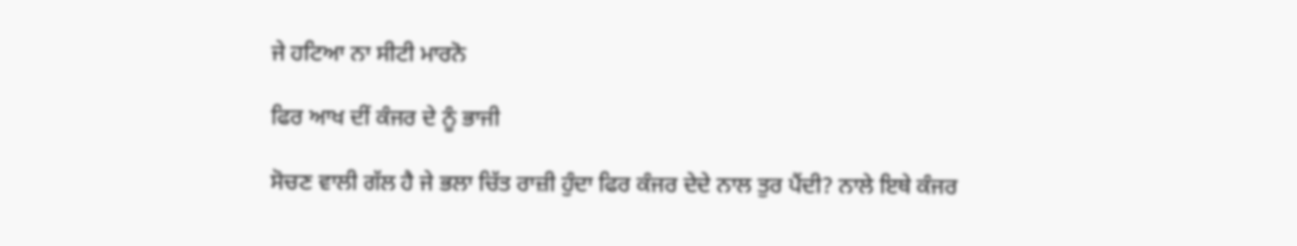ਜੇ ਹਟਿਆ ਨਾ ਸੀਟੀ ਮਾਰਨੋ

ਫਿਰ ਆਖ ਦੀਂ ਕੰਜਰ ਦੇ ਨੂੰ ਭਾਜੀ

ਸੋਚਣ ਵਾਲੀ ਗੱਲ ਹੈ ਜੇ ਭਲਾ ਚਿੱਤ ਰਾਜ਼ੀ ਹੁੰਦਾ ਫਿਰ ਕੰਜਰ ਦੇਦੇ ਨਾਲ ਤੁਰ ਪੈਂਦੀ? ਨਾਲੇ ਇਥੇ ਕੰਜਰ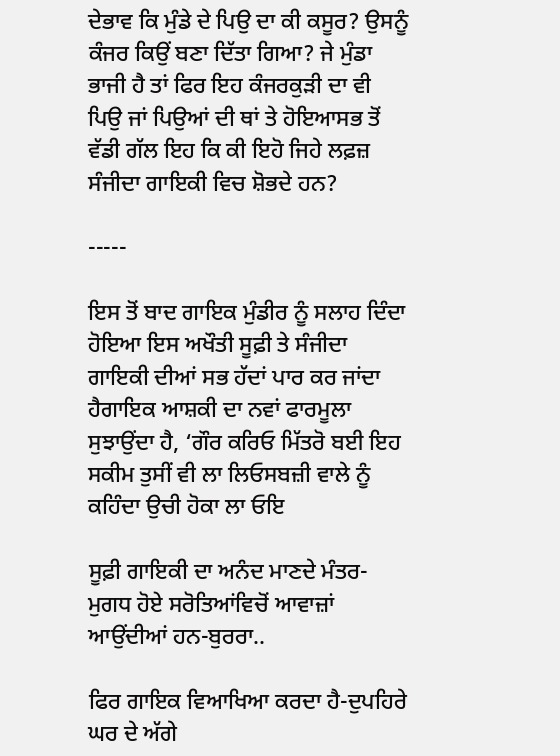ਦੇਭਾਵ ਕਿ ਮੁੰਡੇ ਦੇ ਪਿਉ ਦਾ ਕੀ ਕਸੂਰ? ਉਸਨੂੰ ਕੰਜਰ ਕਿਉਂ ਬਣਾ ਦਿੱਤਾ ਗਿਆ? ਜੇ ਮੁੰਡਾ ਭਾਜੀ ਹੈ ਤਾਂ ਫਿਰ ਇਹ ਕੰਜਰਕੁੜੀ ਦਾ ਵੀ ਪਿਉ ਜਾਂ ਪਿਉਆਂ ਦੀ ਥਾਂ ਤੇ ਹੋਇਆਸਭ ਤੋਂ ਵੱਡੀ ਗੱਲ ਇਹ ਕਿ ਕੀ ਇਹੋ ਜਿਹੇ ਲਫ਼ਜ਼ ਸੰਜੀਦਾ ਗਾਇਕੀ ਵਿਚ ਸ਼ੋਭਦੇ ਹਨ?

-----

ਇਸ ਤੋਂ ਬਾਦ ਗਾਇਕ ਮੁੰਡੀਰ ਨੂੰ ਸਲਾਹ ਦਿੰਦਾ ਹੋਇਆ ਇਸ ਅਖੌਤੀ ਸੂਫ਼ੀ ਤੇ ਸੰਜੀਦਾ ਗਾਇਕੀ ਦੀਆਂ ਸਭ ਹੱਦਾਂ ਪਾਰ ਕਰ ਜਾਂਦਾ ਹੈਗਾਇਕ ਆਸ਼ਕੀ ਦਾ ਨਵਾਂ ਫਾਰਮੂਲਾ ਸੁਝਾਉਂਦਾ ਹੈ, ‘ਗੌਰ ਕਰਿਓ ਮਿੱਤਰੋ ਬਈ ਇਹ ਸਕੀਮ ਤੁਸੀਂ ਵੀ ਲਾ ਲਿਓਸਬਜ਼ੀ ਵਾਲੇ ਨੂੰ ਕਹਿੰਦਾ ਉਚੀ ਹੋਕਾ ਲਾ ਓਇ

ਸੂਫ਼ੀ ਗਾਇਕੀ ਦਾ ਅਨੰਦ ਮਾਣਦੇ ਮੰਤਰ-ਮੁਗਧ ਹੋਏ ਸਰੋਤਿਆਂਵਿਚੋਂ ਆਵਾਜ਼ਾਂ ਆਉਂਦੀਆਂ ਹਨ-ਬੁਰਰਾ..

ਫਿਰ ਗਾਇਕ ਵਿਆਖਿਆ ਕਰਦਾ ਹੈ-ਦੁਪਹਿਰੇ ਘਰ ਦੇ ਅੱਗੇ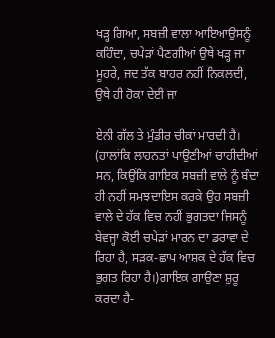ਖੜ੍ਹ ਗਿਆ, ਸਬਜ਼ੀ ਵਾਲਾ ਆਇਆਉਸਨੂੰ ਕਹਿੰਦਾ, ਚਪੇੜਾਂ ਪੈਣਗੀਆਂ ਉਥੇ ਖੜ੍ਹ ਜਾ ਮੂਹਰੇ, ਜਦ ਤੱਕ ਬਾਹਰ ਨਹੀਂ ਨਿਕਲਦੀ, ਉਥੇ ਹੀ ਹੋਕਾ ਦੇਈ ਜਾ

ਏਨੀ ਗੱਲ ਤੇ ਮੁੰਡੀਰ ਚੀਕਾਂ ਮਾਰਦੀ ਹੈ। (ਹਾਲਾਂਕਿ ਲਾਹਨਤਾਂ ਪਾਉਣੀਆਂ ਚਾਹੀਦੀਆਂ ਸਨ, ਕਿਉਂਕਿ ਗਾਇਕ ਸਬਜ਼ੀ ਵਾਲੇ ਨੂੰ ਬੰਦਾ ਹੀ ਨਹੀਂ ਸਮਝਦਾਇਸ ਕਰਕੇ ਉਹ ਸਬਜ਼ੀ ਵਾਲੇ ਦੇ ਹੱਕ ਵਿਚ ਨਹੀਂ ਭੁਗਤਦਾ ਜਿਸਨੂੰ ਬੇਵਜ੍ਹਾ ਕੋਈ ਚਪੇੜਾਂ ਮਾਰਨ ਦਾ ਡਰਾਵਾ ਦੇ ਰਿਹਾ ਹੈ, ਸੜਕ-ਛਾਪ ਆਸ਼ਕ ਦੇ ਹੱਕ ਵਿਚ ਭੁਗਤ ਰਿਹਾ ਹੈ।)ਗਾਇਕ ਗਾਉਣਾ ਸ਼ੁਰੂ ਕਰਦਾ ਹੈ-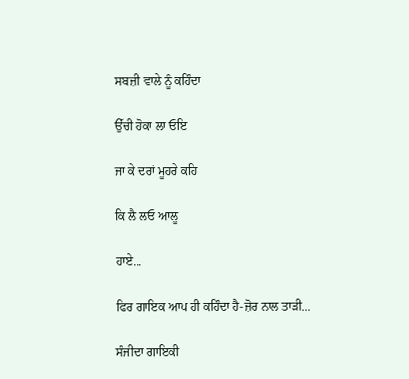ਸਬਜ਼ੀ ਵਾਲੇ ਨੂੰ ਕਹਿੰਦਾ

ਉੱਚੀ ਹੋਕਾ ਲਾ ਓਇ

ਜਾ ਕੇ ਦਰਾਂ ਮੂਹਰੇ ਕਹਿ

ਕਿ ਲੈ ਲਓ ਆਲੂ

ਹਾਏ...

ਫਿਰ ਗਾਇਕ ਆਪ ਹੀ ਕਹਿੰਦਾ ਹੈ-ਜ਼ੋਰ ਨਾਲ ਤਾੜੀ...

ਸੰਜੀਦਾ ਗਾਇਕੀ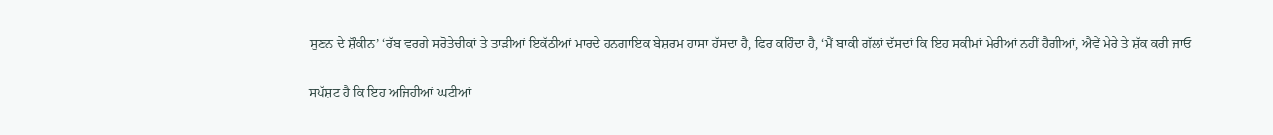ਸੁਣਨ ਦੇ ਸ਼ੌਕੀਨ’ ‘ਰੱਬ ਵਰਗੇ ਸਰੋਤੇਚੀਕਾਂ ਤੇ ਤਾੜੀਆਂ ਇਕੱਠੀਆਂ ਮਾਰਦੇ ਹਨਗਾਇਕ ਬੇਸ਼ਰਮ ਹਾਸਾ ਹੱਸਦਾ ਹੈ, ਫਿਰ ਕਹਿੰਦਾ ਹੈ, ‘ਮੈਂ ਬਾਕੀ ਗੱਲਾਂ ਦੱਸਦਾਂ ਕਿ ਇਹ ਸਕੀਮਾਂ ਮੇਰੀਆਂ ਨਹੀਂ ਹੈਗੀਆਂ, ਐਵੇਂ ਮੇਰੇ ਤੇ ਸ਼ੱਕ ਕਰੀ ਜਾਓ

ਸਪੱਸ਼ਟ ਹੈ ਕਿ ਇਹ ਅਜਿਹੀਆਂ ਘਟੀਆਂ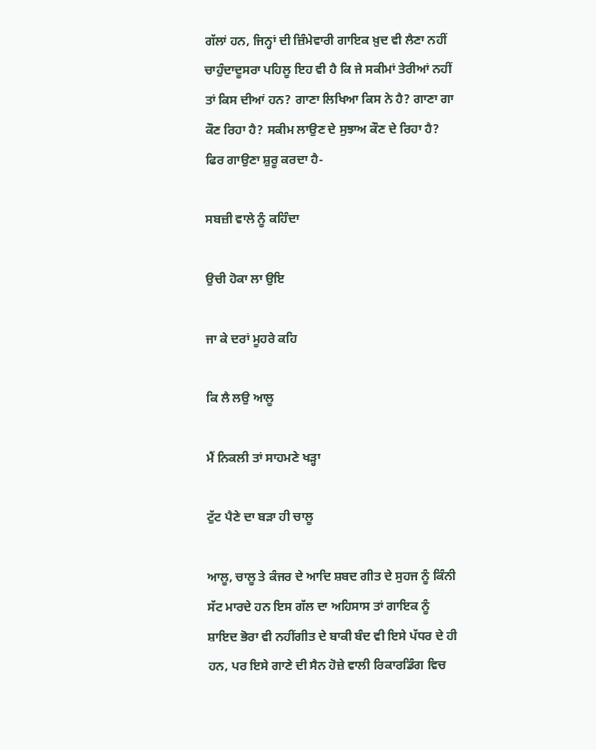ਗੱਲਾਂ ਹਨ, ਜਿਨ੍ਹਾਂ ਦੀ ਜ਼ਿੰਮੇਵਾਰੀ ਗਾਇਕ ਖ਼ੁਦ ਵੀ ਲੈਣਾ ਨਹੀਂ ਚਾਹੁੰਦਾਦੂਸਰਾ ਪਹਿਲੂ ਇਹ ਵੀ ਹੈ ਕਿ ਜੇ ਸਕੀਮਾਂ ਤੇਰੀਆਂ ਨਹੀਂ ਤਾਂ ਕਿਸ ਦੀਆਂ ਹਨ? ਗਾਣਾ ਲਿਖਿਆ ਕਿਸ ਨੇ ਹੈ? ਗਾਣਾ ਗਾ ਕੌਣ ਰਿਹਾ ਹੈ? ਸਕੀਮ ਲਾਉਣ ਦੇ ਸੁਝਾਅ ਕੌਣ ਦੇ ਰਿਹਾ ਹੈ? ਫਿਰ ਗਾਉਣਾ ਸ਼ੁਰੂ ਕਰਦਾ ਹੈ-

ਸਬਜ਼ੀ ਵਾਲੇ ਨੂੰ ਕਹਿੰਦਾ

ਉਚੀ ਹੋਕਾ ਲਾ ਉਇ

ਜਾ ਕੇ ਦਰਾਂ ਮੂਹਰੇ ਕਹਿ

ਕਿ ਲੈ ਲਉ ਆਲੂ

ਮੈਂ ਨਿਕਲੀ ਤਾਂ ਸਾਹਮਣੇ ਖੜ੍ਹਾ

ਟੁੱਟ ਪੈਣੇ ਦਾ ਬੜਾ ਹੀ ਚਾਲੂ

ਆਲੂ, ਚਾਲੂ ਤੇ ਕੰਜਰ ਦੇ ਆਦਿ ਸ਼ਬਦ ਗੀਤ ਦੇ ਸੁਹਜ ਨੂੰ ਕਿੰਨੀ ਸੱਟ ਮਾਰਦੇ ਹਨ ਇਸ ਗੱਲ ਦਾ ਅਹਿਸਾਸ ਤਾਂ ਗਾਇਕ ਨੂੰ ਸ਼ਾਇਦ ਭੋਰਾ ਵੀ ਨਹੀਂਗੀਤ ਦੇ ਬਾਕੀ ਬੰਦ ਵੀ ਇਸੇ ਪੱਧਰ ਦੇ ਹੀ ਹਨ, ਪਰ ਇਸੇ ਗਾਣੇ ਦੀ ਸੈਨ ਹੋਜ਼ੇ ਵਾਲੀ ਰਿਕਾਰਡਿੰਗ ਵਿਚ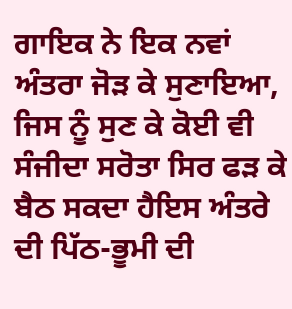ਗਾਇਕ ਨੇ ਇਕ ਨਵਾਂ ਅੰਤਰਾ ਜੋੜ ਕੇ ਸੁਣਾਇਆ, ਜਿਸ ਨੂੰ ਸੁਣ ਕੇ ਕੋਈ ਵੀ ਸੰਜੀਦਾ ਸਰੋਤਾ ਸਿਰ ਫੜ ਕੇ ਬੈਠ ਸਕਦਾ ਹੈਇਸ ਅੰਤਰੇ ਦੀ ਪਿੱਠ-ਭੂਮੀ ਦੀ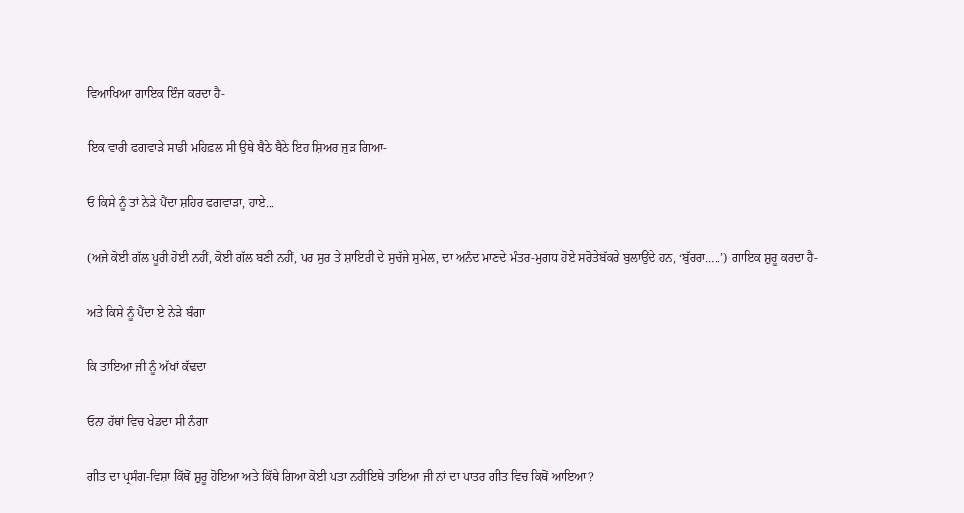ਵਿਆਖਿਆ ਗਾਇਕ ਇੰਜ ਕਰਦਾ ਹੈ-

ਇਕ ਵਾਰੀ ਫਗਵਾੜੇ ਸਾਡੀ ਮਹਿਫ਼ਲ ਸੀ ਉਥੇ ਬੈਠੇ ਬੈਠੇ ਇਹ ਸ਼ਿਅਰ ਜੁੜ ਗਿਆ-

ਓ ਕਿਸੇ ਨੂੰ ਤਾਂ ਨੇੜੇ ਪੈਂਦਾ ਸ਼ਹਿਰ ਫਗਵਾੜਾ, ਹਾਏ...

(ਅਜੇ ਕੋਈ ਗੱਲ ਪੂਰੀ ਹੋਈ ਨਹੀਂ, ਕੋਈ ਗੱਲ ਬਣੀ ਨਹੀਂ, ਪਰ ਸੁਰ ਤੇ ਸ਼ਾਇਰੀ ਦੇ ਸੁਚੱਜੇ ਸੁਮੇਲ, ਦਾ ਅਨੰਦ ਮਾਣਦੇ ਮੰਤਰ-ਮੁਗਧ ਹੋਏ ਸਰੋਤੇਬੱਕਰੇ ਬੁਲਾਉਂਦੇ ਹਨ, ‘ਬੁੱਰਰਾ…..’) ਗਾਇਕ ਸ਼ੁਰੂ ਕਰਦਾ ਹੈ-

ਅਤੇ ਕਿਸੇ ਨੂੰ ਪੈਂਦਾ ਏ ਨੇੜੇ ਬੰਗਾ

ਕਿ ਤਾਇਆ ਜੀ ਨੂੰ ਅੱਖਾਂ ਕੱਢਦਾ

ਓਨਾ ਹੱਥਾਂ ਵਿਚ ਖੇਡਦਾ ਸੀ ਨੰਗਾ

ਗੀਤ ਦਾ ਪ੍ਰਸੰਗ-ਵਿਸ਼ਾ ਕਿੱਥੋਂ ਸ਼ੁਰੂ ਹੋਇਆ ਅਤੇ ਕਿੱਥੇ ਗਿਆ ਕੋਈ ਪਤਾ ਨਹੀਂਇਥੇ ਤਾਇਆ ਜੀ ਨਾਂ ਦਾ ਪਾਤਰ ਗੀਤ ਵਿਚ ਕਿਥੋਂ ਆਇਆ?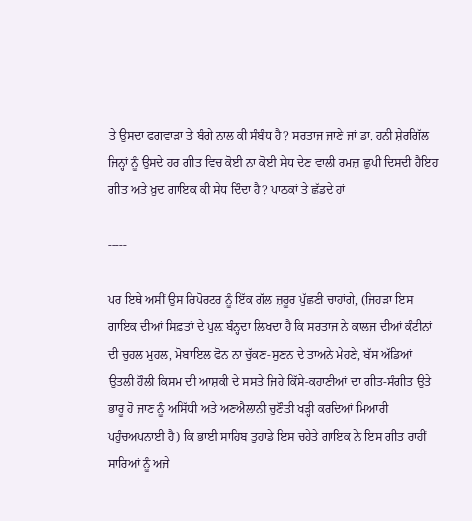ਤੇ ਉਸਦਾ ਫਗਵਾੜਾ ਤੇ ਬੰਗੇ ਨਾਲ ਕੀ ਸੰਬੰਧ ਹੈ? ਸਰਤਾਜ ਜਾਣੇ ਜਾਂ ਡਾ. ਹਨੀ ਸ਼ੇਰਗਿੱਲ ਜਿਨ੍ਹਾਂ ਨੂੰ ਉਸਦੇ ਹਰ ਗੀਤ ਵਿਚ ਕੋਈ ਨਾ ਕੋਈ ਸੇਧ ਦੇਣ ਵਾਲੀ ਰਮਜ਼ ਛੁਪੀ ਦਿਸਦੀ ਹੈਇਹ ਗੀਤ ਅਤੇ ਖ਼ੁਦ ਗਾਇਕ ਕੀ ਸੇਧ ਦਿੰਦਾ ਹੈ? ਪਾਠਕਾਂ ਤੇ ਛੱਡਦੇ ਹਾਂ

-----

ਪਰ ਇਥੇ ਅਸੀਂ ਉਸ ਰਿਪੋਰਟਰ ਨੂੰ ਇੱਕ ਗੱਲ ਜ਼ਰੂਰ ਪੁੱਛਣੀ ਚਾਹਾਂਗੇ, (ਜਿਹੜਾ ਇਸ ਗਾਇਕ ਦੀਆਂ ਸਿਫ਼ਤਾਂ ਦੇ ਪੁਲ਼ ਬੰਨ੍ਹਦਾ ਲਿਖਦਾ ਹੈ ਕਿ ਸਰਤਾਜ ਨੇ ਕਾਲਜ ਦੀਆਂ ਕੰਟੀਨਾਂ ਦੀ ਚੁਹਲ ਮੁਹਲ, ਮੋਬਾਇਲ ਫੋਨ ਨਾ ਚੁੱਕਣ-ਸੁਣਨ ਦੇ ਤਾਅਨੇ ਮੇਹਣੇ, ਬੱਸ ਅੱਡਿਆਂ ਉਤਲੀ ਹੌਲੀ ਕਿਸਮ ਦੀ ਆਸ਼ਕੀ ਦੇ ਸਸਤੇ ਜਿਹੇ ਕਿੱਸੇ-ਕਹਾਣੀਆਂ ਦਾ ਗੀਤ-ਸੰਗੀਤ ਉਤੇ ਭਾਰੂ ਹੋ ਜਾਣ ਨੂੰ ਅਸਿੱਧੀ ਅਤੇ ਅਣਐਲਾਨੀ ਚੁਣੌਤੀ ਖੜ੍ਹੀ ਕਰਦਿਆਂ ਮਿਆਰੀ ਪਹੁੰਚਅਪਨਾਈ ਹੈ) ਕਿ ਭਾਈ ਸਾਹਿਬ ਤੁਹਾਡੇ ਇਸ ਚਹੇਤੇ ਗਾਇਕ ਨੇ ਇਸ ਗੀਤ ਰਾਹੀਂ ਸਾਰਿਆਂ ਨੂੰ ਅਜੇ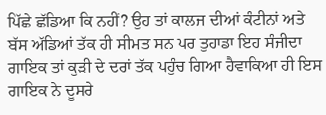ਪਿੱਛੇ ਛੱਡਿਆ ਕਿ ਨਹੀਂ? ਉਹ ਤਾਂ ਕਾਲਜ ਦੀਆਂ ਕੰਟੀਨਾਂ ਅਤੇ ਬੱਸ ਅੱਡਿਆਂ ਤੱਕ ਹੀ ਸੀਮਤ ਸਨ ਪਰ ਤੁਹਾਡਾ ਇਹ ਸੰਜੀਦਾ ਗਾਇਕ ਤਾਂ ਕੁੜੀ ਦੇ ਦਰਾਂ ਤੱਕ ਪਹੁੰਚ ਗਿਆ ਹੈਵਾਕਿਆ ਹੀ ਇਸ ਗਾਇਕ ਨੇ ਦੂਸਰੇ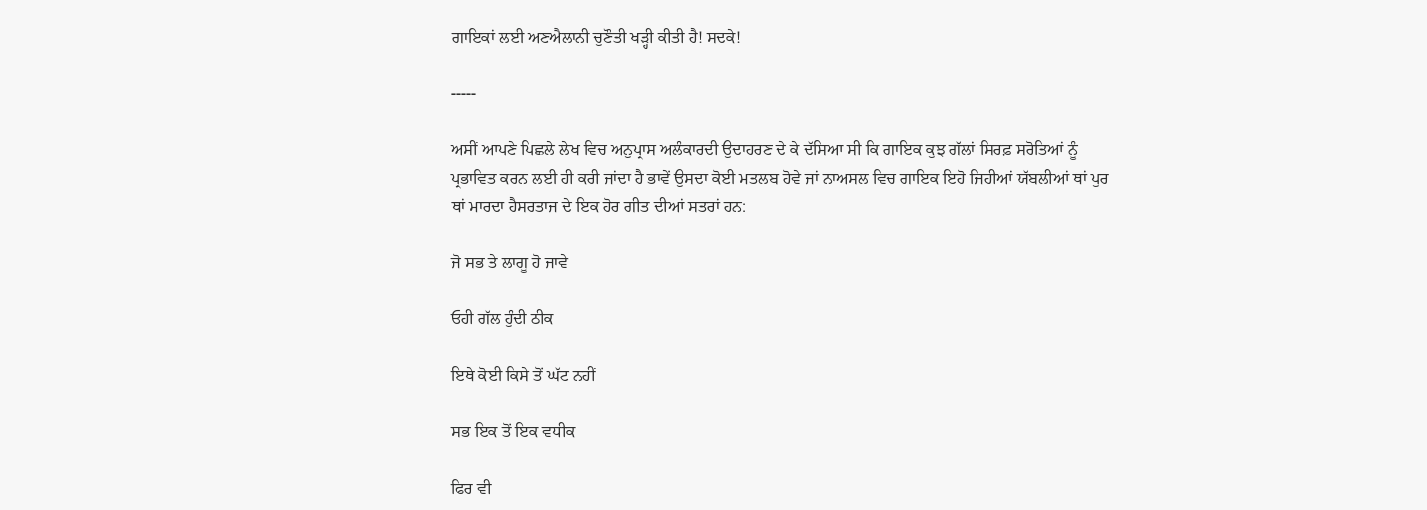ਗਾਇਕਾਂ ਲਈ ਅਣਐਲਾਨੀ ਚੁਣੌਤੀ ਖੜ੍ਹੀ ਕੀਤੀ ਹੈ! ਸਦਕੇ!

-----

ਅਸੀਂ ਆਪਣੇ ਪਿਛਲੇ ਲੇਖ ਵਿਚ ਅਨੁਪ੍ਰਾਸ ਅਲੰਕਾਰਦੀ ਉਦਾਹਰਣ ਦੇ ਕੇ ਦੱਸਿਆ ਸੀ ਕਿ ਗਾਇਕ ਕੁਝ ਗੱਲਾਂ ਸਿਰਫ਼ ਸਰੋਤਿਆਂ ਨੂੰ ਪ੍ਰਭਾਵਿਤ ਕਰਨ ਲਈ ਹੀ ਕਰੀ ਜਾਂਦਾ ਹੈ ਭਾਵੇਂ ਉਸਦਾ ਕੋਈ ਮਤਲਬ ਹੋਵੇ ਜਾਂ ਨਾਅਸਲ ਵਿਚ ਗਾਇਕ ਇਹੋ ਜਿਹੀਆਂ ਯੱਬਲੀਆਂ ਥਾਂ ਪੁਰ ਥਾਂ ਮਾਰਦਾ ਹੈਸਰਤਾਜ ਦੇ ਇਕ ਹੋਰ ਗੀਤ ਦੀਆਂ ਸਤਰਾਂ ਹਨ:

ਜੋ ਸਭ ਤੇ ਲਾਗੂ ਹੋ ਜਾਵੇ

ਓਹੀ ਗੱਲ ਹੁੰਦੀ ਠੀਕ

ਇਥੇ ਕੋਈ ਕਿਸੇ ਤੋਂ ਘੱਟ ਨਹੀਂ

ਸਭ ਇਕ ਤੋਂ ਇਕ ਵਧੀਕ

ਫਿਰ ਵੀ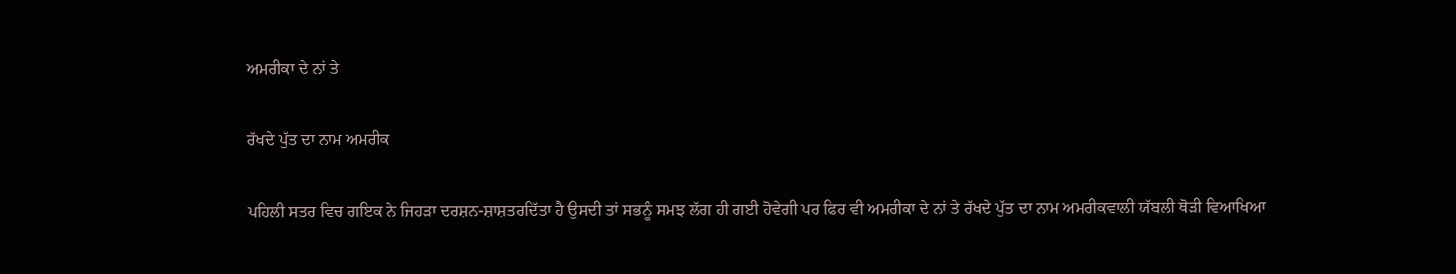ਅਮਰੀਕਾ ਦੇ ਨਾਂ ਤੇ

ਰੱਖਦੇ ਪੁੱਤ ਦਾ ਨਾਮ ਅਮਰੀਕ

ਪਹਿਲੀ ਸਤਰ ਵਿਚ ਗਇਕ ਨੇ ਜਿਹੜਾ ਦਰਸ਼ਨ-ਸ਼ਾਸ਼ਤਰਦਿੱਤਾ ਹੈ ਉਸਦੀ ਤਾਂ ਸਭਨੂੰ ਸਮਝ ਲੱਗ ਹੀ ਗਈ ਹੋਵੇਗੀ ਪਰ ਫਿਰ ਵੀ ਅਮਰੀਕਾ ਦੇ ਨਾਂ ਤੇ ਰੱਖਦੇ ਪੁੱਤ ਦਾ ਨਾਮ ਅਮਰੀਕਵਾਲੀ ਯੱਬਲੀ ਥੋੜੀ ਵਿਆਖਿਆ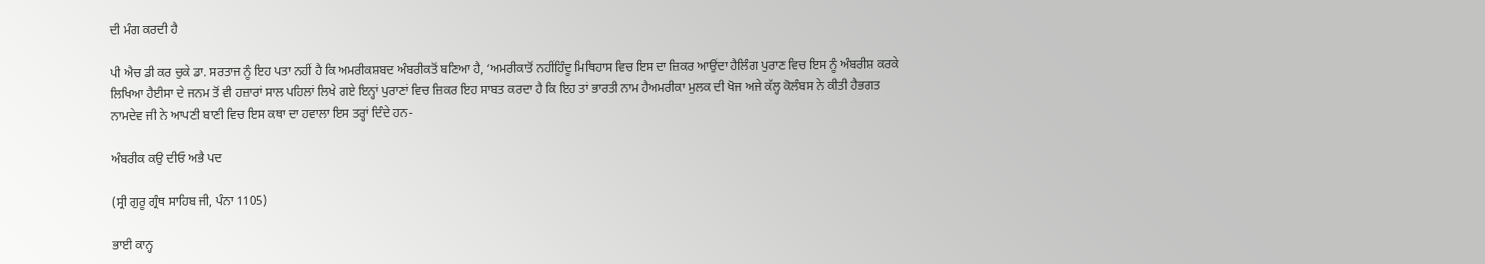ਦੀ ਮੰਗ ਕਰਦੀ ਹੈ

ਪੀ ਐਚ ਡੀ ਕਰ ਚੁਕੇ ਡਾ. ਸਰਤਾਜ ਨੂੰ ਇਹ ਪਤਾ ਨਹੀਂ ਹੈ ਕਿ ਅਮਰੀਕਸ਼ਬਦ ਅੰਬਰੀਕਤੋਂ ਬਣਿਆ ਹੈ, ‘ਅਮਰੀਕਾਤੋਂ ਨਹੀਂਹਿੰਦੂ ਮਿਥਿਹਾਸ ਵਿਚ ਇਸ ਦਾ ਜ਼ਿਕਰ ਆਉਂਦਾ ਹੈਲਿੰਗ ਪੁਰਾਣ ਵਿਚ ਇਸ ਨੂੰ ਅੰਬਰੀਸ਼ ਕਰਕੇ ਲਿਖਿਆ ਹੈਈਸਾ ਦੇ ਜਨਮ ਤੋਂ ਵੀ ਹਜ਼ਾਰਾਂ ਸਾਲ ਪਹਿਲਾਂ ਲਿਖੇ ਗਏ ਇਨ੍ਹਾਂ ਪੁਰਾਣਾਂ ਵਿਚ ਜ਼ਿਕਰ ਇਹ ਸਾਬਤ ਕਰਦਾ ਹੈ ਕਿ ਇਹ ਤਾਂ ਭਾਰਤੀ ਨਾਮ ਹੈਅਮਰੀਕਾ ਮੁਲਕ ਦੀ ਖੋਜ ਅਜੇ ਕੱਲ੍ਹ ਕੋਲੰਬਸ ਨੇ ਕੀਤੀ ਹੈਭਗਤ ਨਾਮਦੇਵ ਜੀ ਨੇ ਆਪਣੀ ਬਾਣੀ ਵਿਚ ਇਸ ਕਥਾ ਦਾ ਹਵਾਲਾ ਇਸ ਤਰ੍ਹਾਂ ਦਿੰਦੇ ਹਨ-

ਅੰਬਰੀਕ ਕਉ ਦੀਓ ਅਭੈ ਪਦ

(ਸ੍ਰੀ ਗੁਰੂ ਗ੍ਰੰਥ ਸਾਹਿਬ ਜੀ, ਪੰਨਾ 1105)

ਭਾਈ ਕਾਨ੍ਹ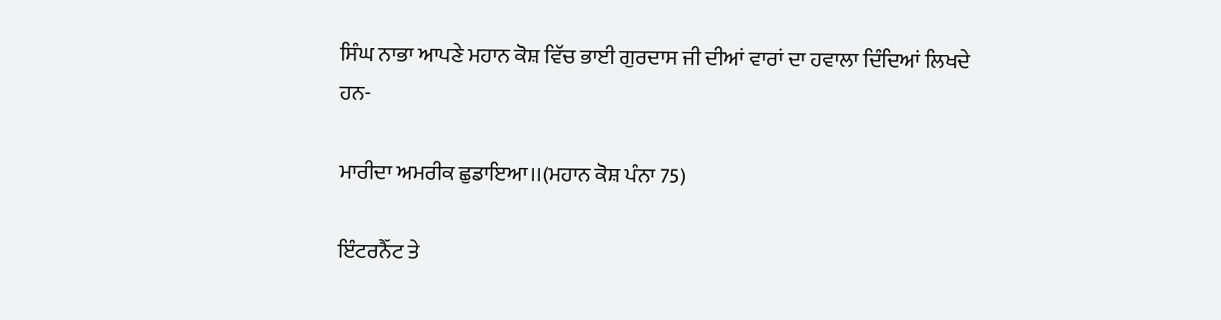ਸਿੰਘ ਨਾਭਾ ਆਪਣੇ ਮਹਾਨ ਕੋਸ਼ ਵਿੱਚ ਭਾਈ ਗੁਰਦਾਸ ਜੀ ਦੀਆਂ ਵਾਰਾਂ ਦਾ ਹਵਾਲਾ ਦਿੰਦਿਆਂ ਲਿਖਦੇ ਹਨ-

ਮਾਰੀਦਾ ਅਮਰੀਕ ਛੁਡਾਇਆ।।(ਮਹਾਨ ਕੋਸ਼ ਪੰਨਾ 75)

ਇੰਟਰਨੈੱਟ ਤੇ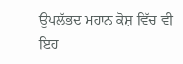ਉਪਲੱਭਦ ਮਹਾਨ ਕੋਸ਼ ਵਿੱਚ ਵੀ ਇਹ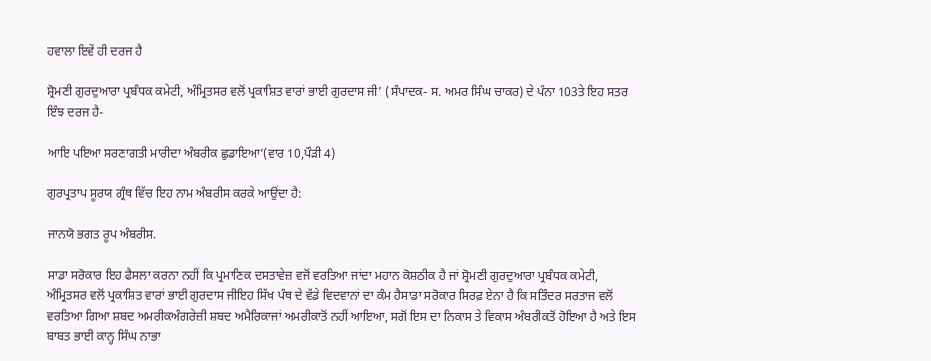ਹਵਾਲਾ ਇਵੇਂ ਹੀ ਦਰਜ ਹੈ

ਸ਼੍ਰੋਮਣੀ ਗੁਰਦੁਆਰਾ ਪ੍ਰਬੰਧਕ ਕਮੇਟੀ, ਅੰਮ੍ਰਿਤਸਰ ਵਲੋਂ ਪ੍ਰਕਾਸ਼ਿਤ ਵਾਰਾਂ ਭਾਈ ਗੁਰਦਾਸ ਜੀ’ (ਸੰਪਾਦਕ- ਸ. ਅਮਰ ਸਿੰਘ ਚਾਕਰ) ਦੇ ਪੰਨਾ 103ਤੇ ਇਹ ਸਤਰ ਇੰਝ ਦਰਜ ਹੈ-

ਆਇ ਪਇਆ ਸਰਣਾਗਤੀ ਮਾਰੀਦਾ ਅੰਬਰੀਕ ਛੁਡਾਇਆ’(ਵਾਰ 10,ਪੌੜੀ 4)

ਗੁਰਪ੍ਰਤਾਪ ਸੂਰਯ ਗ੍ਰੰਥ ਵਿੱਚ ਇਹ ਨਾਮ ਅੰਬਰੀਸ ਕਰਕੇ ਆਉਂਦਾ ਹੈ:

ਜਾਨਯੋ ਭਗਤ ਰੂਪ ਅੰਬਰੀਸ.

ਸਾਡਾ ਸਰੋਕਾਰ ਇਹ ਫੈਸਲਾ ਕਰਨਾ ਨਹੀਂ ਕਿ ਪ੍ਰਮਾਣਿਕ ਦਸਤਾਵੇਜ਼ ਵਜੋਂ ਵਰਤਿਆ ਜਾਂਦਾ ਮਹਾਨ ਕੋਸ਼ਠੀਕ ਹੈ ਜਾਂ ਸ਼੍ਰੋਮਣੀ ਗੁਰਦੁਆਰਾ ਪ੍ਰਬੰਧਕ ਕਮੇਟੀ, ਅੰਮ੍ਰਿਤਸਰ ਵਲੋਂ ਪ੍ਰਕਾਸ਼ਿਤ ਵਾਰਾਂ ਭਾਈ ਗੁਰਦਾਸ ਜੀਇਹ ਸਿੱਖ ਪੰਥ ਦੇ ਵੱਡੇ ਵਿਦਵਾਨਾਂ ਦਾ ਕੰਮ ਹੈਸਾਡਾ ਸਰੋਕਾਰ ਸਿਰਫ਼ ਏਨਾ ਹੈ ਕਿ ਸਤਿੰਦਰ ਸਰਤਾਜ ਵਲੋਂ ਵਰਤਿਆ ਗਿਆ ਸ਼ਬਦ ਅਮਰੀਕਅੰਗਰੇਜ਼ੀ ਸ਼ਬਦ ਅਮੈਰਿਕਾਜਾਂ ਅਮਰੀਕਾਤੋਂ ਨਹੀਂ ਆਇਆ, ਸਗੋਂ ਇਸ ਦਾ ਨਿਕਾਸ ਤੇ ਵਿਕਾਸ ਅੰਬਰੀਕਤੋਂ ਹੋਇਆ ਹੈ ਅਤੇ ਇਸ ਬਾਬਤ ਭਾਈ ਕਾਨ੍ਹ ਸਿੰਘ ਨਾਭਾ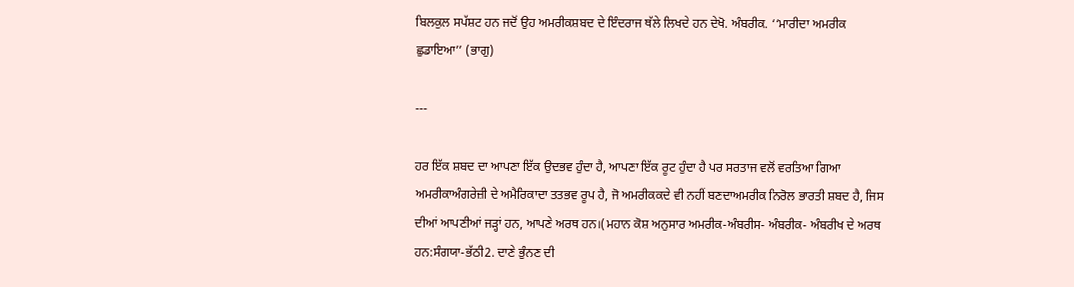ਬਿਲਕੁਲ ਸਪੱਸ਼ਟ ਹਨ ਜਦੋਂ ਉਹ ਅਮਰੀਕਸ਼ਬਦ ਦੇ ਇੰਦਰਾਜ ਥੱਲੇ ਲਿਖਦੇ ਹਨ ਦੇਖੋ. ਅੰਬਰੀਕ. ‘‘ਮਾਰੀਦਾ ਅਮਰੀਕ ਛੁਡਾਇਆ’’ (ਭਾਗੁ)

---

ਹਰ ਇੱਕ ਸ਼ਬਦ ਦਾ ਆਪਣਾ ਇੱਕ ਉਦਭਵ ਹੁੰਦਾ ਹੈ, ਆਪਣਾ ਇੱਕ ਰੂਟ ਹੁੰਦਾ ਹੈ ਪਰ ਸਰਤਾਜ ਵਲੋਂ ਵਰਤਿਆ ਗਿਆ ਅਮਰੀਕਾਅੰਗਰੇਜ਼ੀ ਦੇ ਅਮੈਰਿਕਾਦਾ ਤਤਭਵ ਰੂਪ ਹੈ, ਜੋ ਅਮਰੀਕਕਦੇ ਵੀ ਨਹੀਂ ਬਣਦਾਅਮਰੀਕ ਨਿਰੋਲ ਭਾਰਤੀ ਸ਼ਬਦ ਹੈ, ਜਿਸ ਦੀਆਂ ਆਪਣੀਆਂ ਜੜ੍ਹਾਂ ਹਨ, ਆਪਣੇ ਅਰਥ ਹਨ।(ਮਹਾਨ ਕੋਸ਼ ਅਨੁਸਾਰ ਅਮਰੀਕ-ਅੰਬਰੀਸ- ਅੰਬਰੀਕ- ਅੰਬਰੀਖ ਦੇ ਅਰਥ ਹਨ:ਸੰਗਯਾ-ਭੱਠੀ2. ਦਾਣੇ ਭੁੰਨਣ ਦੀ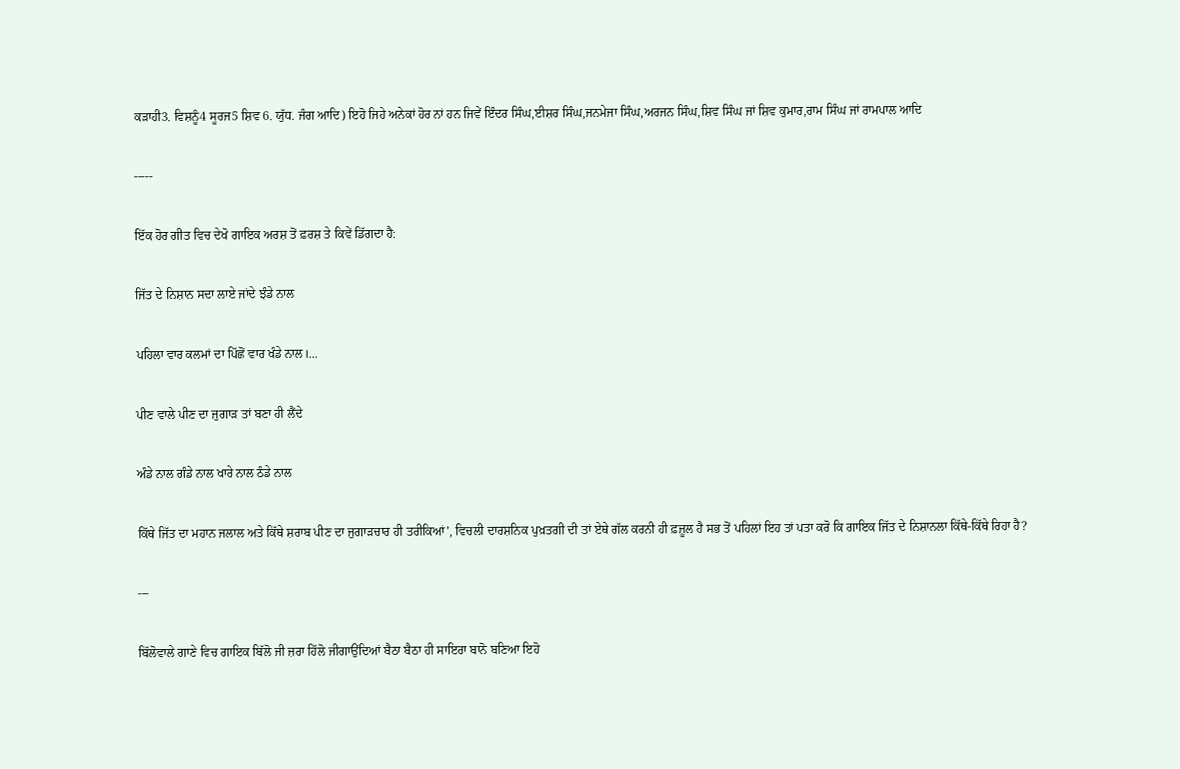ਕੜਾਹੀ3. ਵਿਸ਼ਨੂੰ4 ਸੂਰਜ5 ਸ਼ਿਵ 6. ਯੁੱਧ. ਜੰਗ ਆਦਿ) ਇਹੋ ਜਿਹੇ ਅਨੇਕਾਂ ਹੋਰ ਨਾਂ ਹਨ ਜਿਵੇਂ ਇੰਦਰ ਸਿੰਘ,ਈਸ਼ਰ ਸਿੰਘ,ਜਨਮੇਜਾ ਸਿੰਘ,ਅਰਜਨ ਸਿੰਘ,ਸ਼ਿਵ ਸਿੰਘ ਜਾਂ ਸ਼ਿਵ ਕੁਮਾਰ,ਰਾਮ ਸਿੰਘ ਜਾਂ ਰਾਮਪਾਲ ਆਦਿ

-----

ਇੱਕ ਹੋਰ ਗੀਤ ਵਿਚ ਦੇਖੋ ਗਾਇਕ ਅਰਸ਼ ਤੋਂ ਫ਼ਰਸ਼ ਤੇ ਕਿਵੇਂ ਡਿੱਗਦਾ ਹੈ:

ਜਿੱਤ ਦੇ ਨਿਸ਼ਾਨ ਸਦਾ ਲਾਏ ਜਾਂਦੇ ਝੰਡੇ ਨਾਲ

ਪਹਿਲਾ ਵਾਰ ਕਲਮਾਂ ਦਾ ਪਿੱਛੋਂ ਵਾਰ ਖੰਡੇ ਨਾਲ।...

ਪੀਣ ਵਾਲੇ ਪੀਣ ਦਾ ਜੁਗਾੜ ਤਾਂ ਬਣਾ ਹੀ ਲੈਂਦੇ

ਅੰਡੇ ਨਾਲ ਗੰਡੇ ਨਾਲ ਖਾਰੇ ਨਾਲ ਠੰਡੇ ਨਾਲ

ਕਿੱਥੇ ਜਿੱਤ ਦਾ ਮਹਾਨ ਜਲਾਲ ਅਤੇ ਕਿੱਥੇ ਸ਼ਰਾਬ ਪੀਣ ਦਾ ਜੁਗਾੜਚਾਰ ਹੀ ਤਰੀਕਿਆਂ’, ਵਿਚਲੀ ਦਾਰਸ਼ਨਿਕ ਪੁਖ਼ਤਗੀ ਦੀ ਤਾਂ ਏਥੇ ਗੱਲ ਕਰਨੀ ਹੀ ਫ਼ਜ਼ੂਲ ਹੈ ਸਭ ਤੋਂ ਪਹਿਲਾਂ ਇਹ ਤਾਂ ਪਤਾ ਕਰੋ ਕਿ ਗਾਇਕ ਜਿੱਤ ਦੇ ਨਿਸ਼ਾਨਲਾ ਕਿੱਥੇ-ਕਿੱਥੇ ਰਿਹਾ ਹੈ?

---

ਬਿੱਲੋਵਾਲੇ ਗਾਣੇ ਵਿਚ ਗਾਇਕ ਬਿੱਲੋ ਜੀ ਜ਼ਰਾ ਹਿੱਲੋ ਜੀਗਾਉਂਦਿਆਂ ਬੈਠਾ ਬੈਠਾ ਹੀ ਸਾਇਰਾ ਬਾਨੋ ਬਣਿਆ ਇਹੋ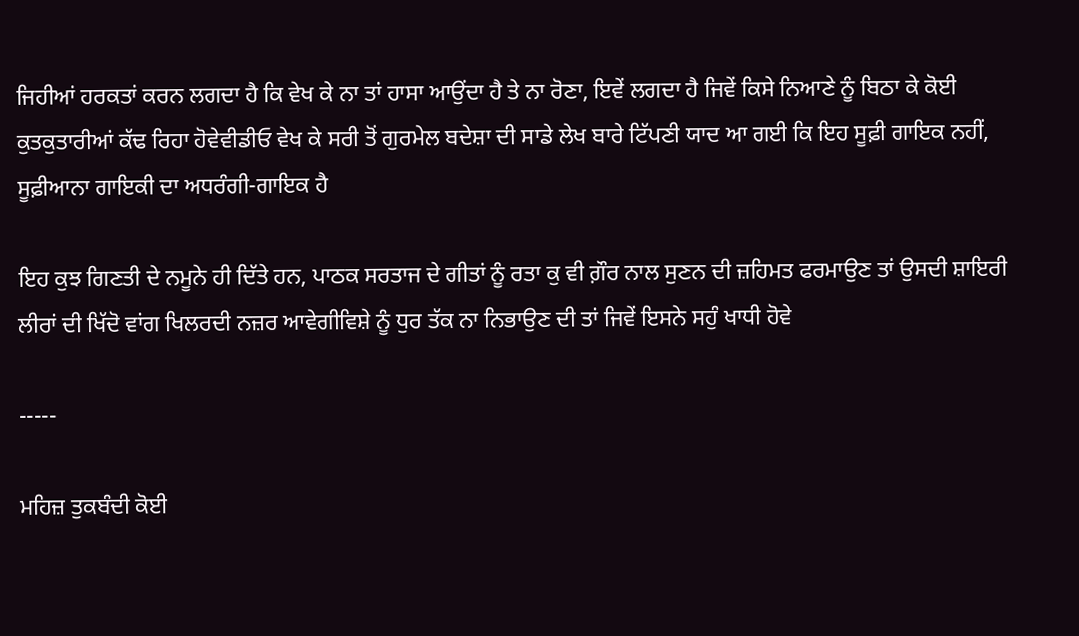ਜਿਹੀਆਂ ਹਰਕਤਾਂ ਕਰਨ ਲਗਦਾ ਹੈ ਕਿ ਵੇਖ ਕੇ ਨਾ ਤਾਂ ਹਾਸਾ ਆਉਂਦਾ ਹੈ ਤੇ ਨਾ ਰੋਣਾ, ਇਵੇਂ ਲਗਦਾ ਹੈ ਜਿਵੇਂ ਕਿਸੇ ਨਿਆਣੇ ਨੂੰ ਬਿਠਾ ਕੇ ਕੋਈ ਕੁਤਕੁਤਾਰੀਆਂ ਕੱਢ ਰਿਹਾ ਹੋਵੇਵੀਡੀਓ ਵੇਖ ਕੇ ਸਰੀ ਤੋਂ ਗੁਰਮੇਲ ਬਦੇਸ਼ਾ ਦੀ ਸਾਡੇ ਲੇਖ ਬਾਰੇ ਟਿੱਪਣੀ ਯਾਦ ਆ ਗਈ ਕਿ ਇਹ ਸੂਫ਼ੀ ਗਾਇਕ ਨਹੀਂ, ਸੂਫ਼ੀਆਨਾ ਗਾਇਕੀ ਦਾ ਅਧਰੰਗੀ-ਗਾਇਕ ਹੈ

ਇਹ ਕੁਝ ਗਿਣਤੀ ਦੇ ਨਮੂਨੇ ਹੀ ਦਿੱਤੇ ਹਨ, ਪਾਠਕ ਸਰਤਾਜ ਦੇ ਗੀਤਾਂ ਨੂੰ ਰਤਾ ਕੁ ਵੀ ਗ਼ੌਰ ਨਾਲ ਸੁਣਨ ਦੀ ਜ਼ਹਿਮਤ ਫਰਮਾਉਣ ਤਾਂ ਉਸਦੀ ਸ਼ਾਇਰੀ ਲੀਰਾਂ ਦੀ ਖਿੱਦੋ ਵਾਂਗ ਖਿਲਰਦੀ ਨਜ਼ਰ ਆਵੇਗੀਵਿਸ਼ੇ ਨੂੰ ਧੁਰ ਤੱਕ ਨਾ ਨਿਭਾਉਣ ਦੀ ਤਾਂ ਜਿਵੇਂ ਇਸਨੇ ਸਹੁੰ ਖਾਧੀ ਹੋਵੇ

-----

ਮਹਿਜ਼ ਤੁਕਬੰਦੀ ਕੋਈ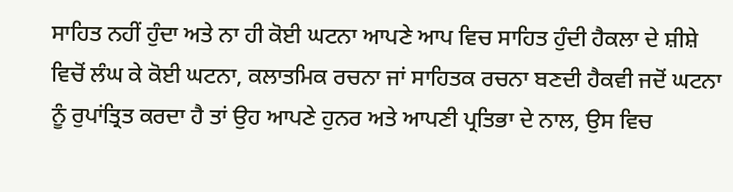ਸਾਹਿਤ ਨਹੀਂ ਹੁੰਦਾ ਅਤੇ ਨਾ ਹੀ ਕੋਈ ਘਟਨਾ ਆਪਣੇ ਆਪ ਵਿਚ ਸਾਹਿਤ ਹੁੰਦੀ ਹੈਕਲਾ ਦੇ ਸ਼ੀਸ਼ੇ ਵਿਚੋਂ ਲੰਘ ਕੇ ਕੋਈ ਘਟਨਾ, ਕਲਾਤਮਿਕ ਰਚਨਾ ਜਾਂ ਸਾਹਿਤਕ ਰਚਨਾ ਬਣਦੀ ਹੈਕਵੀ ਜਦੋਂ ਘਟਨਾ ਨੂੰ ਰੁਪਾਂਤ੍ਰਿਤ ਕਰਦਾ ਹੈ ਤਾਂ ਉਹ ਆਪਣੇ ਹੁਨਰ ਅਤੇ ਆਪਣੀ ਪ੍ਰਤਿਭਾ ਦੇ ਨਾਲ, ਉਸ ਵਿਚ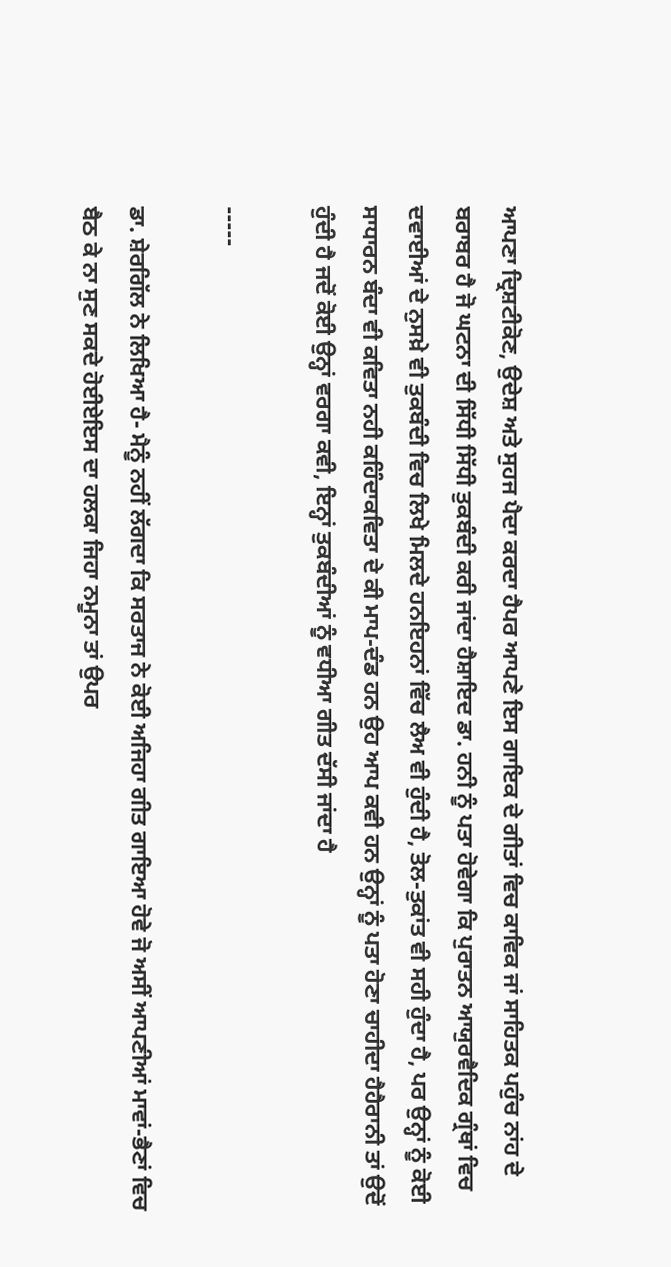ਆਪਣਾ ਦ੍ਰਿਸ਼ਟੀਕੋਣ, ਉਦੇਸ਼ ਅਤੇ ਸੁਹਜ ਪੈਦਾ ਕਰਦਾ ਹੈਪਰ ਆਪਣੇ ਇਸ ਗਾਇਕ ਦੇ ਗੀਤਾਂ ਵਿਚ ਕਾਵਿਕ ਜਾਂ ਸਾਹਿਤਕ ਪਹੁੰਚ ਨਾਂਹ ਦੇ ਬਰਾਬਰ ਹੈ ਜੋ ਘਟਨਾ ਦੀ ਸਿੱਧੀ ਸਿੱਧੀ ਤੁਕਬੰਦੀ ਕਰੀ ਜਾਂਦਾ ਹੈਸ਼ਾਇਦ ਡਾ. ਹਨੀ ਨੂੰ ਪਤਾ ਹੋਵੇਗਾ ਕਿ ਪੁਰਾਤਨ ਆਯੁਰਵੈਦਿਕ ਗ੍ਰੰਥਾਂ ਵਿਚ ਦਵਾਈਆਂ ਦੇ ਨੁਸਖ਼ੇ ਵੀ ਤੁਕਬੰਦੀ ਵਿਚ ਲਿਖੇ ਮਿਲਦੇ ਹਨਇਹਨਾਂ ਵਿੱਚ ਲੈਅ ਵੀ ਹੁੰਦੀ ਹੈ, ਤੋਲ-ਤੁਕਾਂਤ ਵੀ ਸਹੀ ਹੁੰਦਾ ਹੈ, ਪਰ ਉਨ੍ਹਾਂ ਨੂੰ ਕੋਈ ਸਾਧਾਰਨ ਬੰਦਾ ਵੀ ਕਵਿਤਾ ਨਹੀ ਕਹਿੰਦਾਕਵਿਤਾ ਦੇ ਕੀ ਮਾਪ-ਦੰਡ ਹਨ ਉਹ ਆਪ ਕਵੀ ਹਨ ਉਨ੍ਹਾਂ ਨੂੰ ਪਤਾ ਹੋਣਾ ਚਾਹੀਦਾ ਹੈਹੈਰਾਨੀ ਤਾਂ ਉਦੋਂ ਹੁੰਦੀ ਹੈ ਜਦੋਂ ਕੋਈ ਉਨ੍ਹਾਂ ਵਰਗਾ ਕਵੀ, ਇਨ੍ਹਾਂ ਤੁਕਬੰਦੀਆਂ ਨੂੰ ਵਧੀਆ ਗੀਤ ਦੱਸੀ ਜਾਂਦਾ ਹੈ

-----

ਡਾ. ਸ਼ੇਰਗਿੱਲ ਨੇ ਲਿਖਿਆ ਹੈ- ਮੈਨੂੰ ਨਹੀਂ ਲੱਗਦਾ ਕਿ ਸਰਤਾਜ ਨੇ ਕੋਈ ਅਜਿਹਾ ਗੀਤ ਗਾਇਆ ਹੋਵੇ ਜੋ ਅਸੀਂ ਆਪਣੀਆਂ ਮਾਵਾਂ-ਭੈਣਾਂ ਵਿਚ ਬੈਠ ਕੇ ਨਾ ਸੁਣ ਸਕਦੇ ਹੋਈਏਇਸ ਦਾ ਹਲਕਾ ਜਿਹਾ ਨਮੂਨਾ ਤਾਂ ਉਪਰ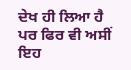ਦੇਖ ਹੀ ਲਿਆ ਹੈ ਪਰ ਫਿਰ ਵੀ ਅਸੀਂ ਇਹ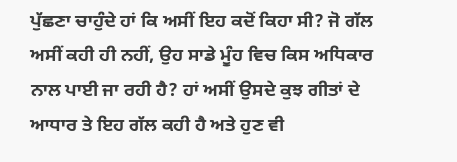ਪੁੱਛਣਾ ਚਾਹੁੰਦੇ ਹਾਂ ਕਿ ਅਸੀਂ ਇਹ ਕਦੋਂ ਕਿਹਾ ਸੀ? ਜੋ ਗੱਲ ਅਸੀਂ ਕਹੀ ਹੀ ਨਹੀਂ, ਉਹ ਸਾਡੇ ਮੂੰਹ ਵਿਚ ਕਿਸ ਅਧਿਕਾਰ ਨਾਲ ਪਾਈ ਜਾ ਰਹੀ ਹੈ? ਹਾਂ ਅਸੀਂ ਉਸਦੇ ਕੁਝ ਗੀਤਾਂ ਦੇ ਆਧਾਰ ਤੇ ਇਹ ਗੱਲ ਕਹੀ ਹੈ ਅਤੇ ਹੁਣ ਵੀ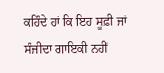ਕਹਿੰਦੇ ਹਾਂ ਕਿ ਇਹ ਸੂਫ਼ੀ ਜਾਂ ਸੰਜੀਦਾ ਗਾਇਕੀ ਨਹੀਂ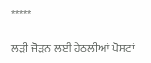*****

ਲੜੀ ਜੋੜਨ ਲਈ ਹੇਠਲੀਆਂ ਪੋਸਟਾਂ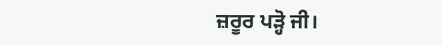ਜ਼ਰੂਰ ਪੜ੍ਹੋ ਜੀ।